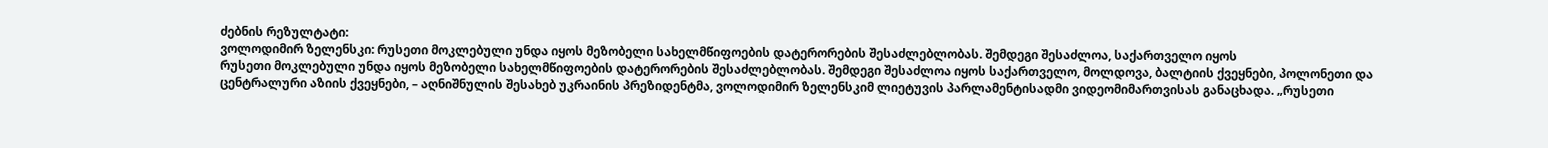ძებნის რეზულტატი:
ვოლოდიმირ ზელენსკი: რუსეთი მოკლებული უნდა იყოს მეზობელი სახელმწიფოების დატერორების შესაძლებლობას. შემდეგი შესაძლოა, საქართველო იყოს
რუსეთი მოკლებული უნდა იყოს მეზობელი სახელმწიფოების დატერორების შესაძლებლობას. შემდეგი შესაძლოა იყოს საქართველო, მოლდოვა, ბალტიის ქვეყნები, პოლონეთი და ცენტრალური აზიის ქვეყნები, – აღნიშნულის შესახებ უკრაინის პრეზიდენტმა, ვოლოდიმირ ზელენსკიმ ლიეტუვის პარლამენტისადმი ვიდეომიმართვისას განაცხადა. „რუსეთი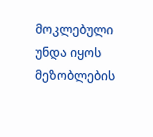მოკლებული უნდა იყოს მეზობლების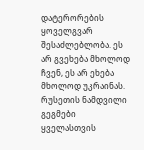დატერორების ყოველგვარ შესაძლებლობა. ეს არ გვეხება მხოლოდ ჩვენ, ეს არ ეხება მხოლოდ უკრაინას. რუსეთის ნამდვილი გეგმები ყველასთვის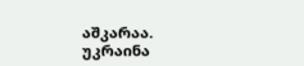აშკარაა. უკრაინა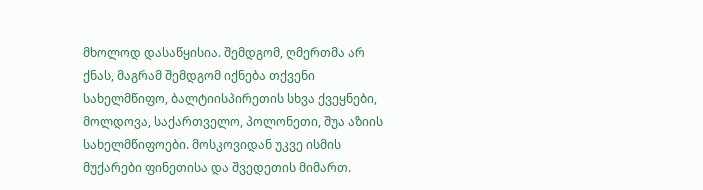მხოლოდ დასაწყისია. შემდგომ, ღმერთმა არ ქნას, მაგრამ შემდგომ იქნება თქვენი სახელმწიფო, ბალტიისპირეთის სხვა ქვეყნები, მოლდოვა, საქართველო, პოლონეთი, შუა აზიის სახელმწიფოები. მოსკოვიდან უკვე ისმის მუქარები ფინეთისა და შვედეთის მიმართ.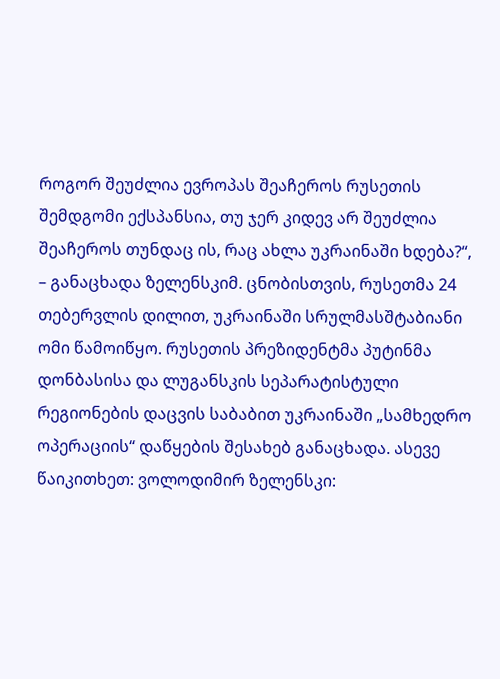როგორ შეუძლია ევროპას შეაჩეროს რუსეთის შემდგომი ექსპანსია, თუ ჯერ კიდევ არ შეუძლია შეაჩეროს თუნდაც ის, რაც ახლა უკრაინაში ხდება?“, – განაცხადა ზელენსკიმ. ცნობისთვის, რუსეთმა 24 თებერვლის დილით, უკრაინაში სრულმასშტაბიანი ომი წამოიწყო. რუსეთის პრეზიდენტმა პუტინმა დონბასისა და ლუგანსკის სეპარატისტული რეგიონების დაცვის საბაბით უკრაინაში „სამხედრო ოპერაციის“ დაწყების შესახებ განაცხადა. ასევე წაიკითხეთ: ვოლოდიმირ ზელენსკი: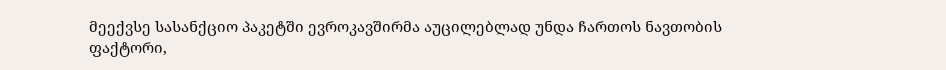მეექვსე სასანქციო პაკეტში ევროკავშირმა აუცილებლად უნდა ჩართოს ნავთობის ფაქტორი,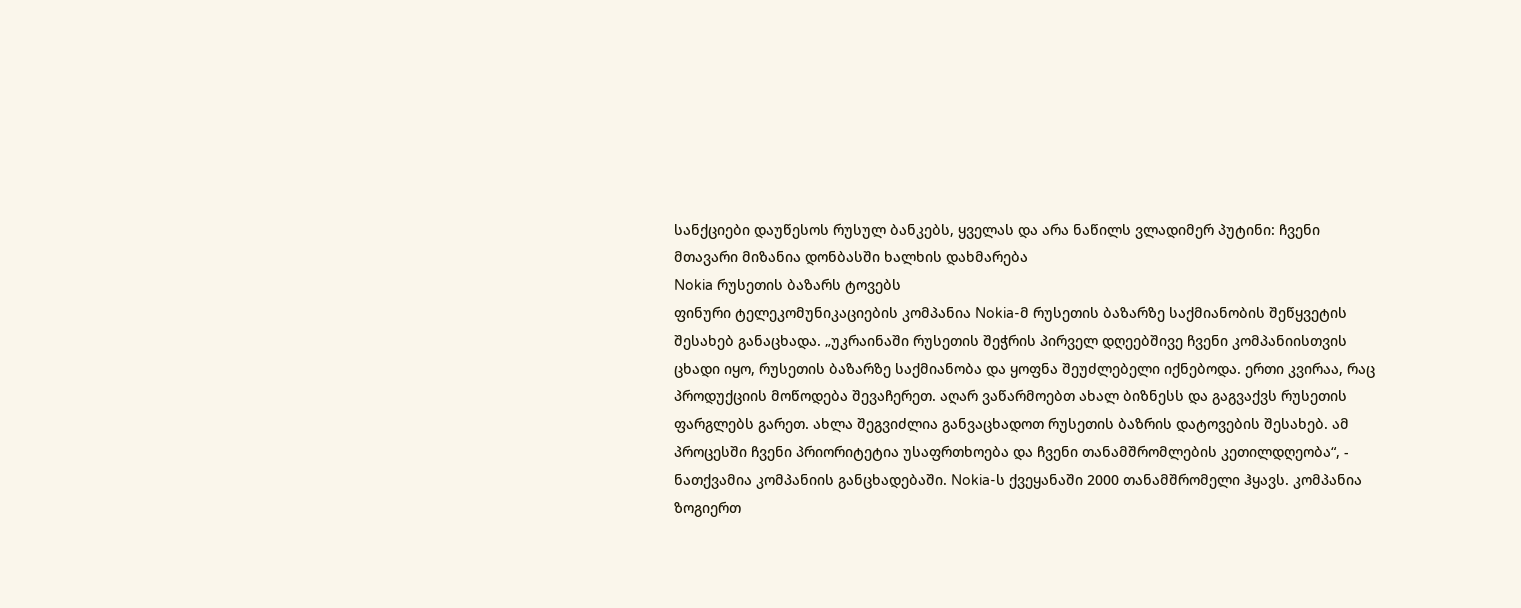სანქციები დაუწესოს რუსულ ბანკებს, ყველას და არა ნაწილს ვლადიმერ პუტინი: ჩვენი მთავარი მიზანია დონბასში ხალხის დახმარება
Nokia რუსეთის ბაზარს ტოვებს
ფინური ტელეკომუნიკაციების კომპანია Nokia-მ რუსეთის ბაზარზე საქმიანობის შეწყვეტის შესახებ განაცხადა. „უკრაინაში რუსეთის შეჭრის პირველ დღეებშივე ჩვენი კომპანიისთვის ცხადი იყო, რუსეთის ბაზარზე საქმიანობა და ყოფნა შეუძლებელი იქნებოდა. ერთი კვირაა, რაც პროდუქციის მოწოდება შევაჩერეთ. აღარ ვაწარმოებთ ახალ ბიზნესს და გაგვაქვს რუსეთის ფარგლებს გარეთ. ახლა შეგვიძლია განვაცხადოთ რუსეთის ბაზრის დატოვების შესახებ. ამ პროცესში ჩვენი პრიორიტეტია უსაფრთხოება და ჩვენი თანამშრომლების კეთილდღეობა“, - ნათქვამია კომპანიის განცხადებაში. Nokia-ს ქვეყანაში 2000 თანამშრომელი ჰყავს. კომპანია ზოგიერთ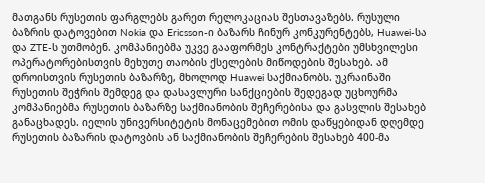მათგანს რუსეთის ფარგლებს გარეთ რელოკაციას შესთავაზებს. რუსული ბაზრის დატოვებით Nokia და Ericsson-ი ბაზარს ჩინურ კონკურენტებს, Huawei-სა და ZTE-ს უთმობენ. კომპანიებმა უკვე გააფორმეს კონტრაქტები უმსხვილესი ოპერატორებისთვის მეხუთე თაობის ქსელების მიწოდების შესახებ. ამ დროისთვის რუსეთის ბაზარზე, მხოლოდ Huawei საქმიანობს. უკრაინაში რუსეთის შეჭრის შემდეგ და დასავლური სანქციების შედეგად უცხოურმა კომპანიებმა რუსეთის ბაზარზე საქმიანობის შეჩერებისა და გასვლის შესახებ განაცხადეს. იელის უნივერსიტეტის მონაცემებით ომის დაწყებიდან დღემდე რუსეთის ბაზარის დატოვბის ან საქმიანობის შეჩერების შესახებ 400-მა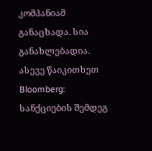კომპანიამ განაცხადა. სია განახლებადია. ასევე წაიკითხეთ Bloomberg: სანქციების შემდეგ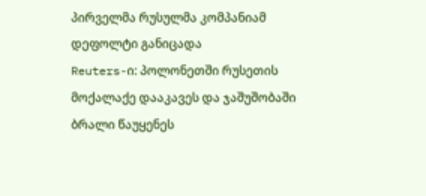პირველმა რუსულმა კომპანიამ დეფოლტი განიცადა
Reuters-ი: პოლონეთში რუსეთის მოქალაქე დააკავეს და ჯაშუშობაში ბრალი წაუყენეს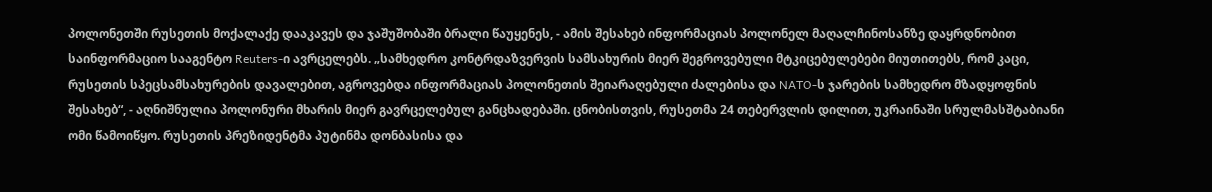პოლონეთში რუსეთის მოქალაქე დააკავეს და ჯაშუშობაში ბრალი წაუყენეს, - ამის შესახებ ინფორმაციას პოლონელ მაღალჩინოსანზე დაყრდნობით საინფორმაციო სააგენტო Reuters-ი ავრცელებს. „სამხედრო კონტრდაზვერვის სამსახურის მიერ შეგროვებული მტკიცებულებები მიუთითებს, რომ კაცი, რუსეთის სპეცსამსახურების დავალებით, აგროვებდა ინფორმაციას პოლონეთის შეიარაღებული ძალებისა და NATO-ს ჯარების სამხედრო მზადყოფნის შესახებ“, - აღნიშნულია პოლონური მხარის მიერ გავრცელებულ განცხადებაში. ცნობისთვის, რუსეთმა 24 თებერვლის დილით, უკრაინაში სრულმასშტაბიანი ომი წამოიწყო. რუსეთის პრეზიდენტმა პუტინმა დონბასისა და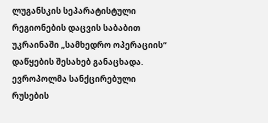ლუგანსკის სეპარატისტული რეგიონების დაცვის საბაბით უკრაინაში „სამხედრო ოპერაციის“ დაწყების შესახებ განაცხადა.
ევროპოლმა სანქცირებული რუსების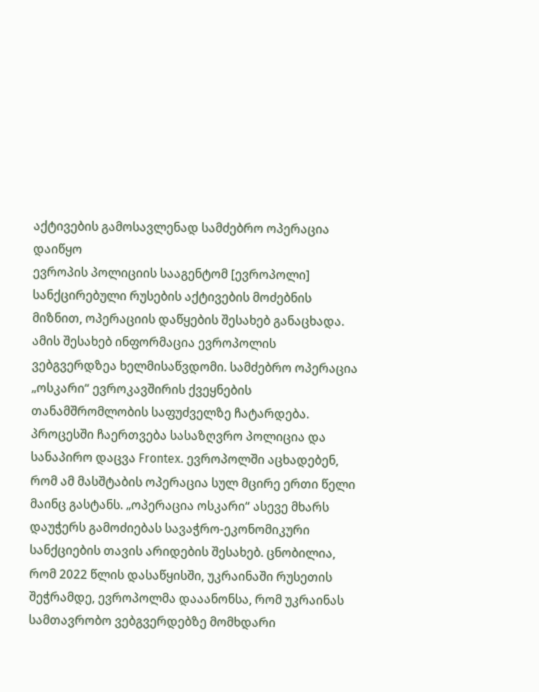აქტივების გამოსავლენად სამძებრო ოპერაცია დაიწყო
ევროპის პოლიციის სააგენტომ [ევროპოლი] სანქცირებული რუსების აქტივების მოძებნის მიზნით, ოპერაციის დაწყების შესახებ განაცხადა. ამის შესახებ ინფორმაცია ევროპოლის ვებგვერდზეა ხელმისაწვდომი. სამძებრო ოპერაცია „ოსკარი“ ევროკავშირის ქვეყნების თანამშრომლობის საფუძველზე ჩატარდება. პროცესში ჩაერთვება სასაზღვრო პოლიცია და სანაპირო დაცვა Frontex. ევროპოლში აცხადებენ, რომ ამ მასშტაბის ოპერაცია სულ მცირე ერთი წელი მაინც გასტანს. „ოპერაცია ოსკარი“ ასევე მხარს დაუჭერს გამოძიებას სავაჭრო-ეკონომიკური სანქციების თავის არიდების შესახებ. ცნობილია, რომ 2022 წლის დასაწყისში, უკრაინაში რუსეთის შეჭრამდე, ევროპოლმა დააანონსა, რომ უკრაინას სამთავრობო ვებგვერდებზე მომხდარი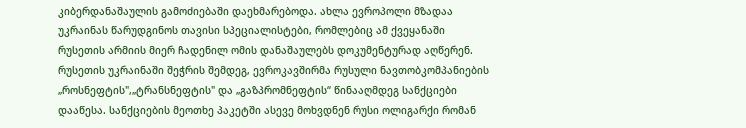კიბერდანაშაულის გამოძიებაში დაეხმარებოდა. ახლა ევროპოლი მზადაა უკრაინას წარუდგინოს თავისი სპეციალისტები, რომლებიც ამ ქვეყანაში რუსეთის არმიის მიერ ჩადენილ ომის დანაშაულებს დოკუმენტურად აღწერენ. რუსეთის უკრაინაში შეჭრის შემდეგ, ევროკავშირმა რუსული ნავთობკომპანიების „როსნეფტის",„ტრანსნეფტის" და „გაზპრომნეფტის“ წინააღმდეგ სანქციები დააწესა. სანქციების მეოთხე პაკეტში ასევე მოხვდნენ რუსი ოლიგარქი რომან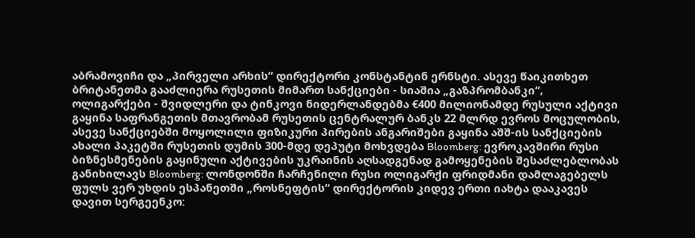აბრამოვიჩი და „პირველი არხის“ დირექტორი კონსტანტინ ერნსტი. ასევე წაიკითხეთ ბრიტანეთმა გააძლიერა რუსეთის მიმართ სანქციები - სიაშია „გაზპრომბანკი“, ოლიგარქები - შვიდლერი და ტინკოვი ნიდერლანდებმა €400 მილიონამდე რუსული აქტივი გაყინა საფრანგეთის მთავრობამ რუსეთის ცენტრალურ ბანკს 22 მლრდ ევროს მოცულობის, ასევე სანქციებში მოყოლილი ფიზიკური პირების ანგარიშები გაყინა აშშ-ის სანქციების ახალი პაკეტში რუსეთის დუმის 300-მდე დეპუტი მოხვდება Bloomberg: ევროკავშირი რუსი ბიზნესმენების გაყინული აქტივების უკრაინის აღსადგენად გამოყენების შესაძლებლობას განიხილავს Bloomberg: ლონდონში ჩარჩენილი რუსი ოლიგარქი ფრიდმანი დამლაგებელს ფულს ვერ უხდის ესპანეთში „როსნეფტის“ დირექტორის კიდევ ერთი იახტა დააკავეს
დავით სერგეენკო: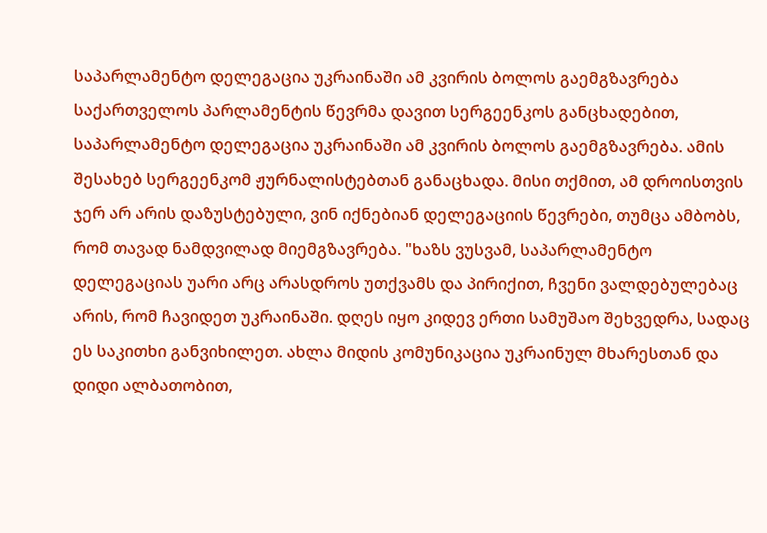საპარლამენტო დელეგაცია უკრაინაში ამ კვირის ბოლოს გაემგზავრება
საქართველოს პარლამენტის წევრმა დავით სერგეენკოს განცხადებით, საპარლამენტო დელეგაცია უკრაინაში ამ კვირის ბოლოს გაემგზავრება. ამის შესახებ სერგეენკომ ჟურნალისტებთან განაცხადა. მისი თქმით, ამ დროისთვის ჯერ არ არის დაზუსტებული, ვინ იქნებიან დელეგაციის წევრები, თუმცა ამბობს, რომ თავად ნამდვილად მიემგზავრება. "ხაზს ვუსვამ, საპარლამენტო დელეგაციას უარი არც არასდროს უთქვამს და პირიქით, ჩვენი ვალდებულებაც არის, რომ ჩავიდეთ უკრაინაში. დღეს იყო კიდევ ერთი სამუშაო შეხვედრა, სადაც ეს საკითხი განვიხილეთ. ახლა მიდის კომუნიკაცია უკრაინულ მხარესთან და დიდი ალბათობით,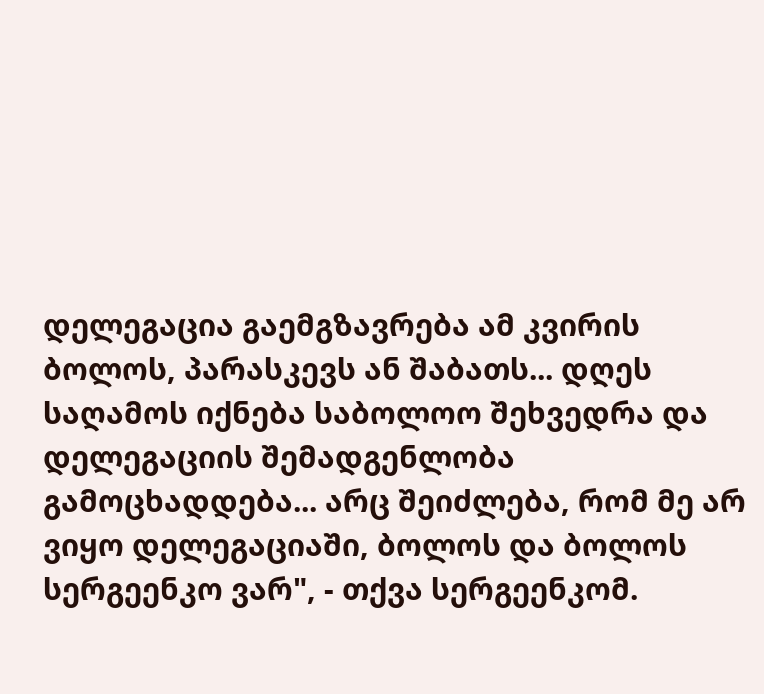დელეგაცია გაემგზავრება ამ კვირის ბოლოს, პარასკევს ან შაბათს... დღეს საღამოს იქნება საბოლოო შეხვედრა და დელეგაციის შემადგენლობა გამოცხადდება... არც შეიძლება, რომ მე არ ვიყო დელეგაციაში, ბოლოს და ბოლოს სერგეენკო ვარ", - თქვა სერგეენკომ.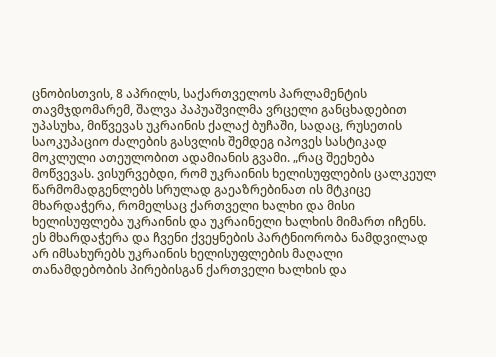ცნობისთვის, 8 აპრილს, საქართველოს პარლამენტის თავმჯდომარემ, შალვა პაპუაშვილმა ვრცელი განცხადებით უპასუხა, მიწვევას უკრაინის ქალაქ ბუჩაში, სადაც, რუსეთის საოკუპაციო ძალების გასვლის შემდეგ იპოვეს სასტიკად მოკლული ათეულობით ადამიანის გვამი. „რაც შეეხება მოწვევას. ვისურვებდი, რომ უკრაინის ხელისუფლების ცალკეულ წარმომადგენლებს სრულად გაეაზრებინათ ის მტკიცე მხარდაჭერა, რომელსაც ქართველი ხალხი და მისი ხელისუფლება უკრაინის და უკრაინელი ხალხის მიმართ იჩენს. ეს მხარდაჭერა და ჩვენი ქვეყნების პარტნიორობა ნამდვილად არ იმსახურებს უკრაინის ხელისუფლების მაღალი თანამდებობის პირებისგან ქართველი ხალხის და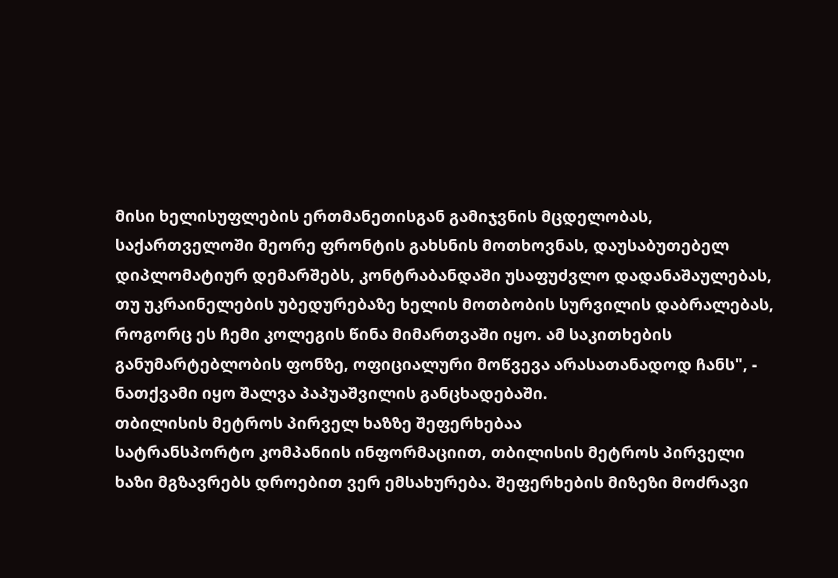მისი ხელისუფლების ერთმანეთისგან გამიჯვნის მცდელობას, საქართველოში მეორე ფრონტის გახსნის მოთხოვნას, დაუსაბუთებელ დიპლომატიურ დემარშებს, კონტრაბანდაში უსაფუძვლო დადანაშაულებას, თუ უკრაინელების უბედურებაზე ხელის მოთბობის სურვილის დაბრალებას, როგორც ეს ჩემი კოლეგის წინა მიმართვაში იყო. ამ საკითხების განუმარტებლობის ფონზე, ოფიციალური მოწვევა არასათანადოდ ჩანს", - ნათქვამი იყო შალვა პაპუაშვილის განცხადებაში.
თბილისის მეტროს პირველ ხაზზე შეფერხებაა
სატრანსპორტო კომპანიის ინფორმაციით, თბილისის მეტროს პირველი ხაზი მგზავრებს დროებით ვერ ემსახურება. შეფერხების მიზეზი მოძრავი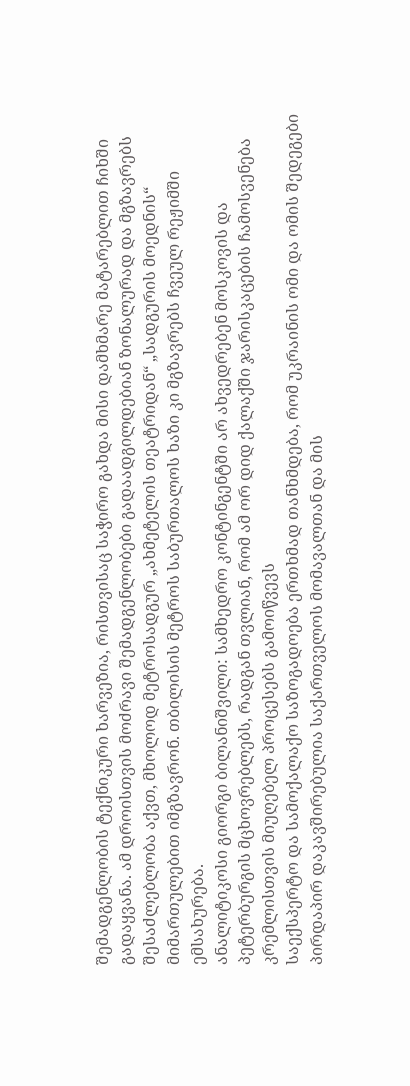შემადგენლობის ტექნიკური ხარვეზია, რისთვისაც საჭირო გახდა მისი დამხმარე მატარებლით ჩიხში გადაყვანა. ამ დროისთვის მოძრავი შემადგენლობები გადაადგილდებიან ზონალურად და მგზავრებს შესაძლებლობა აქვთ, მხოლოდ მეტროსადგურ „ახმეტელის თეატრიდან“ „სადგურის მოედნის“ მიმართულებით იმგზავრონ. თბილისის მეტროს საბურთალოს ხაზი კი მგზავრებს ჩვეულ რეჟიმში ემსახურება.
ანალიტიკოსი გიორგი ბილანიშვილი: სამხედრო კონტინგენტში არ ახვედრებენ მოსკოვის და პეტერბურგის მცხოვრებლებს, რადგან თვლიან, რომ ამ ორ დიდ ქალაქში ჯარისკაცების ჩამოსვენება კრემლისთვის მიუღებელ პროცესებს გამოიწვევს
საექსპერტო და სამოქალაქო საზოგადოება ერთხმად თანხმდება, რომ უკრაინის ომი და ომის შედეგები პირდაპირ დაკავშირებულია საქართველოს მომავალთან და მის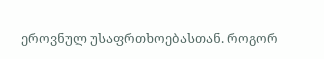ეროვნულ უსაფრთხოებასთან. როგორ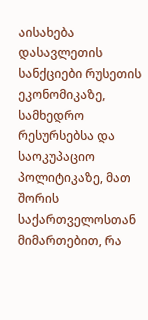აისახება დასავლეთის სანქციები რუსეთის ეკონომიკაზე, სამხედრო რესურსებსა და საოკუპაციო პოლიტიკაზე, მათ შორის საქართველოსთან მიმართებით, რა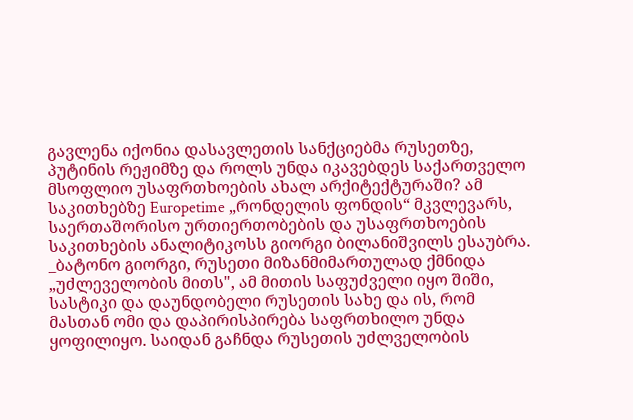გავლენა იქონია დასავლეთის სანქციებმა რუსეთზე, პუტინის რეჟიმზე და როლს უნდა იკავებდეს საქართველო მსოფლიო უსაფრთხოების ახალ არქიტექტურაში? ამ საკითხებზე Europetime „რონდელის ფონდის“ მკვლევარს, საერთაშორისო ურთიერთობების და უსაფრთხოების საკითხების ანალიტიკოსს გიორგი ბილანიშვილს ესაუბრა. _ბატონო გიორგი, რუსეთი მიზანმიმართულად ქმნიდა „უძლეველობის მითს", ამ მითის საფუძველი იყო შიში, სასტიკი და დაუნდობელი რუსეთის სახე და ის, რომ მასთან ომი და დაპირისპირება საფრთხილო უნდა ყოფილიყო. საიდან გაჩნდა რუსეთის უძლველობის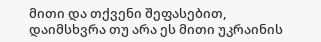მითი და თქვენი შეფასებით, დაიმსხვრა თუ არა ეს მითი უკრაინის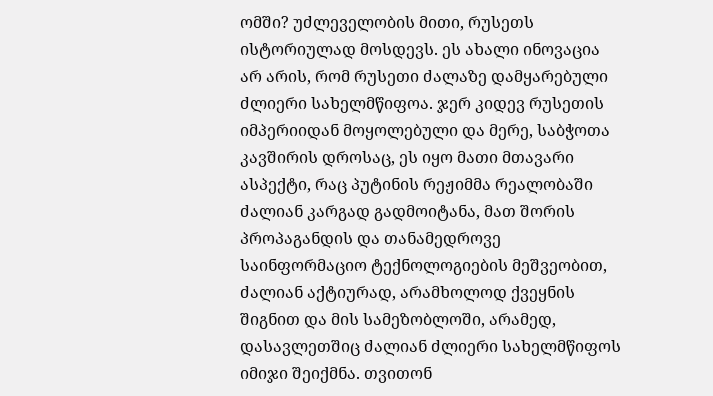ომში? უძლეველობის მითი, რუსეთს ისტორიულად მოსდევს. ეს ახალი ინოვაცია არ არის, რომ რუსეთი ძალაზე დამყარებული ძლიერი სახელმწიფოა. ჯერ კიდევ რუსეთის იმპერიიდან მოყოლებული და მერე, საბჭოთა კავშირის დროსაც, ეს იყო მათი მთავარი ასპექტი, რაც პუტინის რეჟიმმა რეალობაში ძალიან კარგად გადმოიტანა, მათ შორის პროპაგანდის და თანამედროვე საინფორმაციო ტექნოლოგიების მეშვეობით, ძალიან აქტიურად, არამხოლოდ ქვეყნის შიგნით და მის სამეზობლოში, არამედ, დასავლეთშიც ძალიან ძლიერი სახელმწიფოს იმიჯი შეიქმნა. თვითონ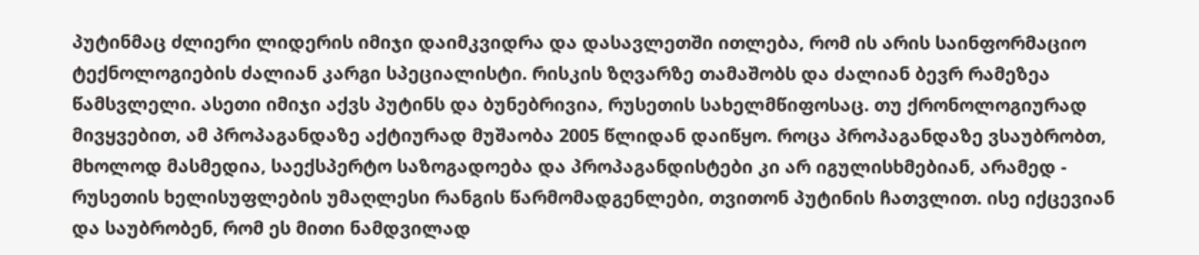პუტინმაც ძლიერი ლიდერის იმიჯი დაიმკვიდრა და დასავლეთში ითლება, რომ ის არის საინფორმაციო ტექნოლოგიების ძალიან კარგი სპეციალისტი. რისკის ზღვარზე თამაშობს და ძალიან ბევრ რამეზეა წამსვლელი. ასეთი იმიჯი აქვს პუტინს და ბუნებრივია, რუსეთის სახელმწიფოსაც. თუ ქრონოლოგიურად მივყვებით, ამ პროპაგანდაზე აქტიურად მუშაობა 2005 წლიდან დაიწყო. როცა პროპაგანდაზე ვსაუბრობთ, მხოლოდ მასმედია, საექსპერტო საზოგადოება და პროპაგანდისტები კი არ იგულისხმებიან, არამედ - რუსეთის ხელისუფლების უმაღლესი რანგის წარმომადგენლები, თვითონ პუტინის ჩათვლით. ისე იქცევიან და საუბრობენ, რომ ეს მითი ნამდვილად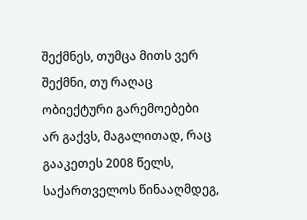შექმნეს, თუმცა მითს ვერ შექმნი, თუ რაღაც ობიექტური გარემოებები არ გაქვს, მაგალითად, რაც გააკეთეს 2008 წელს, საქართველოს წინააღმდეგ,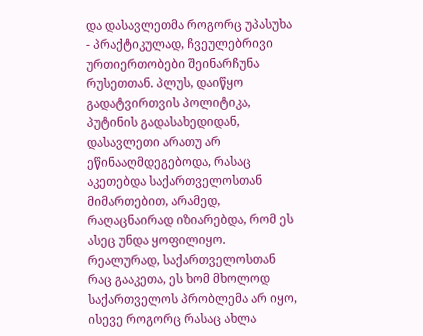და დასავლეთმა როგორც უპასუხა - პრაქტიკულად, ჩვეულებრივი ურთიერთობები შეინარჩუნა რუსეთთან. პლუს, დაიწყო გადატვირთვის პოლიტიკა, პუტინის გადასახედიდან, დასავლეთი არათუ არ ეწინააღმდეგებოდა, რასაც აკეთებდა საქართველოსთან მიმართებით, არამედ, რაღაცნაირად იზიარებდა, რომ ეს ასეც უნდა ყოფილიყო. რეალურად, საქართველოსთან რაც გააკეთა, ეს ხომ მხოლოდ საქართველოს პრობლემა არ იყო, ისევე როგორც რასაც ახლა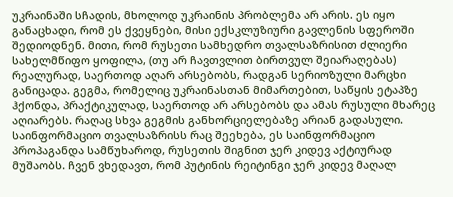უკრაინაში სჩადის, მხოლოდ უკრაინის პრობლემა არ არის. ეს იყო განაცხადი, რომ ეს ქვეყნები, მისი ექსკლუზიური გავლენის სფეროში შედიოდნენ. მითი, რომ რუსეთი სამხედრო თვალსაზრისით ძლიერი სახელმწიფო ყოფილა, (თუ არ ჩავთვლით ბირთვულ შეიარაღებას) რეალურად, საერთოდ აღარ არსებობს, რადგან სერიოზული მარცხი განიცადა. გეგმა, რომელიც უკრაინასთან მიმართებით, საწყის ეტაპზე ჰქონდა, პრაქტიკულად, საერთოდ არ არსებობს და ამას რუსული მხარეც აღიარებს. რაღაც სხვა გეგმის განხორციელებაზე არიან გადასული. საინფორმაციო თვალსაზრისს რაც შეეხება, ეს საინფორმაციო პროპაგანდა სამწუხაროდ, რუსეთის შიგნით ჯერ კიდევ აქტიურად მუშაობს. ჩვენ ვხედავთ, რომ პუტინის რეიტინგი ჯერ კიდევ მაღალ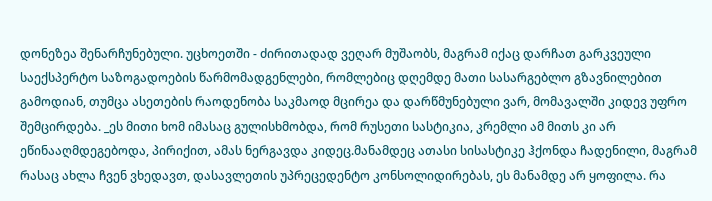დონეზეა შენარჩუნებული. უცხოეთში - ძირითადად ვეღარ მუშაობს, მაგრამ იქაც დარჩათ გარკვეული საექსპერტო საზოგადოების წარმომადგენლები, რომლებიც დღემდე მათი სასარგებლო გზავნილებით გამოდიან, თუმცა ასეთების რაოდენობა საკმაოდ მცირეა და დარწმუნებული ვარ, მომავალში კიდევ უფრო შემცირდება. _ეს მითი ხომ იმასაც გულისხმობდა, რომ რუსეთი სასტიკია, კრემლი ამ მითს კი არ ეწინააღმდეგებოდა, პირიქით, ამას ნერგავდა კიდეც.მანამდეც ათასი სისასტიკე ჰქონდა ჩადენილი, მაგრამ რასაც ახლა ჩვენ ვხედავთ, დასავლეთის უპრეცედენტო კონსოლიდირებას, ეს მანამდე არ ყოფილა. რა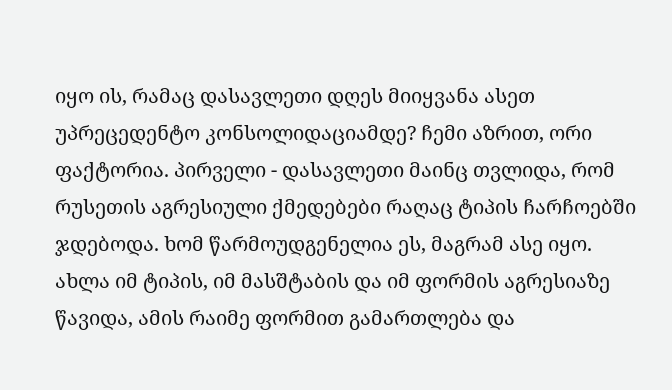იყო ის, რამაც დასავლეთი დღეს მიიყვანა ასეთ უპრეცედენტო კონსოლიდაციამდე? ჩემი აზრით, ორი ფაქტორია. პირველი - დასავლეთი მაინც თვლიდა, რომ რუსეთის აგრესიული ქმედებები რაღაც ტიპის ჩარჩოებში ჯდებოდა. ხომ წარმოუდგენელია ეს, მაგრამ ასე იყო. ახლა იმ ტიპის, იმ მასშტაბის და იმ ფორმის აგრესიაზე წავიდა, ამის რაიმე ფორმით გამართლება და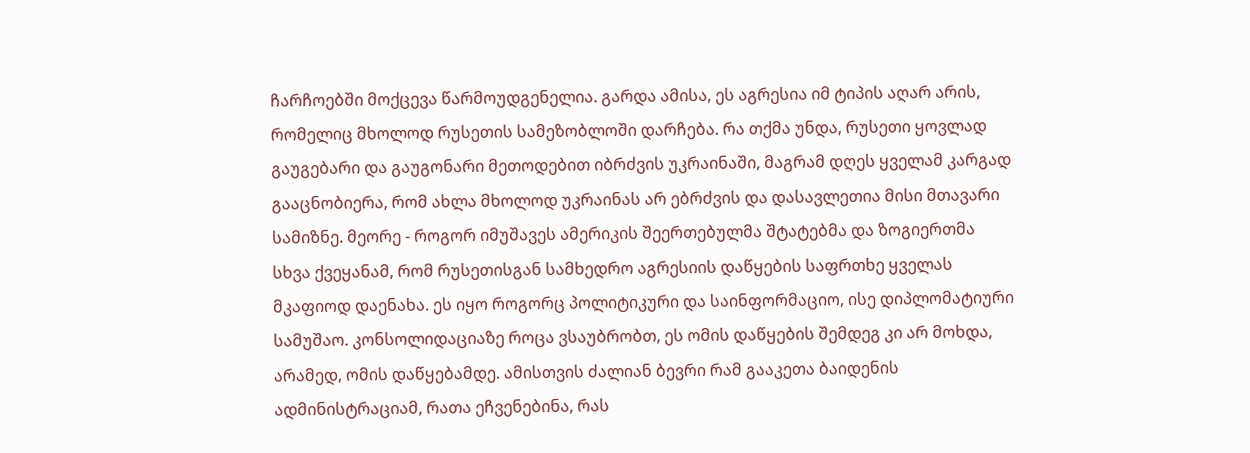ჩარჩოებში მოქცევა წარმოუდგენელია. გარდა ამისა, ეს აგრესია იმ ტიპის აღარ არის, რომელიც მხოლოდ რუსეთის სამეზობლოში დარჩება. რა თქმა უნდა, რუსეთი ყოვლად გაუგებარი და გაუგონარი მეთოდებით იბრძვის უკრაინაში, მაგრამ დღეს ყველამ კარგად გააცნობიერა, რომ ახლა მხოლოდ უკრაინას არ ებრძვის და დასავლეთია მისი მთავარი სამიზნე. მეორე - როგორ იმუშავეს ამერიკის შეერთებულმა შტატებმა და ზოგიერთმა სხვა ქვეყანამ, რომ რუსეთისგან სამხედრო აგრესიის დაწყების საფრთხე ყველას მკაფიოდ დაენახა. ეს იყო როგორც პოლიტიკური და საინფორმაციო, ისე დიპლომატიური სამუშაო. კონსოლიდაციაზე როცა ვსაუბრობთ, ეს ომის დაწყების შემდეგ კი არ მოხდა, არამედ, ომის დაწყებამდე. ამისთვის ძალიან ბევრი რამ გააკეთა ბაიდენის ადმინისტრაციამ, რათა ეჩვენებინა, რას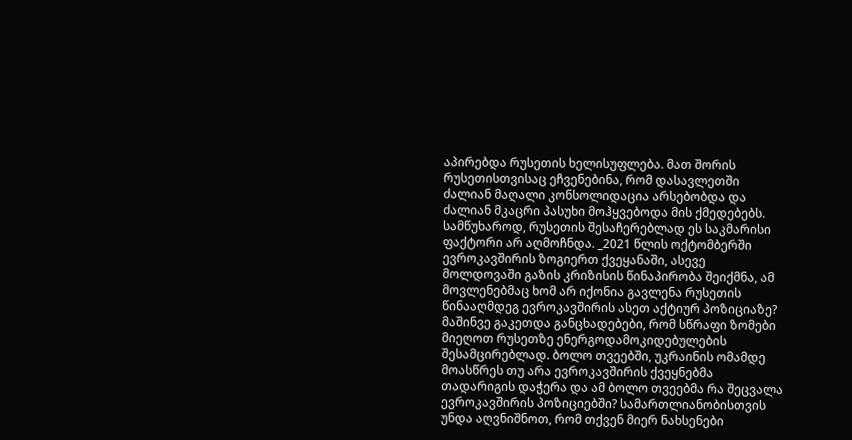აპირებდა რუსეთის ხელისუფლება. მათ შორის რუსეთისთვისაც ეჩვენებინა, რომ დასავლეთში ძალიან მაღალი კონსოლიდაცია არსებობდა და ძალიან მკაცრი პასუხი მოჰყვებოდა მის ქმედებებს. სამწუხაროდ, რუსეთის შესაჩერებლად ეს საკმარისი ფაქტორი არ აღმოჩნდა. _2021 წლის ოქტომბერში ევროკავშირის ზოგიერთ ქვეყანაში, ასევე მოლდოვაში გაზის კრიზისის წინაპირობა შეიქმნა, ამ მოვლენებმაც ხომ არ იქონია გავლენა რუსეთის წინააღმდეგ ევროკავშირის ასეთ აქტიურ პოზიციაზე? მაშინვე გაკეთდა განცხადებები, რომ სწრაფი ზომები მიეღოთ რუსეთზე ენერგოდამოკიდებულების შესამცირებლად. ბოლო თვეებში, უკრაინის ომამდე მოასწრეს თუ არა ევროკავშირის ქვეყნებმა თადარიგის დაჭერა და ამ ბოლო თვეებმა რა შეცვალა ევროკავშირის პოზიციებში? სამართლიანობისთვის უნდა აღვნიშნოთ, რომ თქვენ მიერ ნახსენები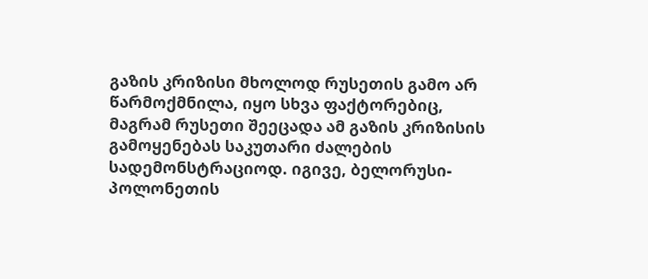გაზის კრიზისი მხოლოდ რუსეთის გამო არ წარმოქმნილა, იყო სხვა ფაქტორებიც, მაგრამ რუსეთი შეეცადა ამ გაზის კრიზისის გამოყენებას საკუთარი ძალების სადემონსტრაციოდ. იგივე, ბელორუსი-პოლონეთის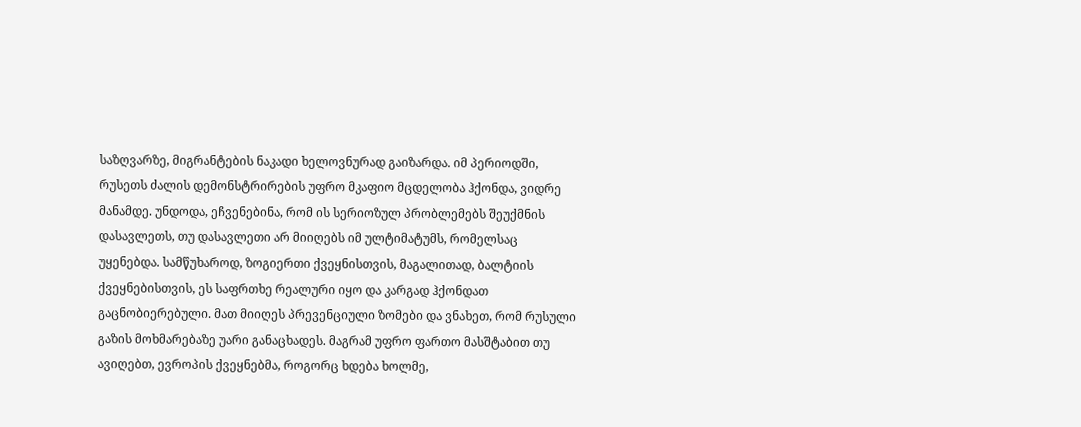საზღვარზე, მიგრანტების ნაკადი ხელოვნურად გაიზარდა. იმ პერიოდში, რუსეთს ძალის დემონსტრირების უფრო მკაფიო მცდელობა ჰქონდა, ვიდრე მანამდე. უნდოდა, ეჩვენებინა, რომ ის სერიოზულ პრობლემებს შეუქმნის დასავლეთს, თუ დასავლეთი არ მიიღებს იმ ულტიმატუმს, რომელსაც უყენებდა. სამწუხაროდ, ზოგიერთი ქვეყნისთვის, მაგალითად, ბალტიის ქვეყნებისთვის, ეს საფრთხე რეალური იყო და კარგად ჰქონდათ გაცნობიერებული. მათ მიიღეს პრევენციული ზომები და ვნახეთ, რომ რუსული გაზის მოხმარებაზე უარი განაცხადეს. მაგრამ უფრო ფართო მასშტაბით თუ ავიღებთ, ევროპის ქვეყნებმა, როგორც ხდება ხოლმე,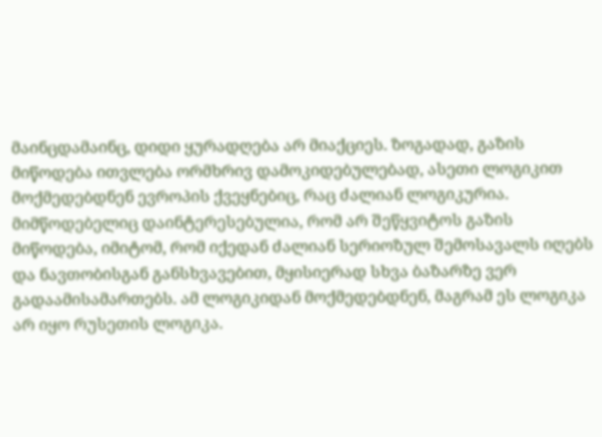მაინცდამაინც, დიდი ყურადღება არ მიაქციეს. ზოგადად, გაზის მიწოდება ითვლება ორმხრივ დამოკიდებულებად, ასეთი ლოგიკით მოქმედებდნენ ევროპის ქვეყნებიც, რაც ძალიან ლოგიკურია. მიმწოდებელიც დაინტერესებულია, რომ არ შეწყვიტოს გაზის მიწოდება, იმიტომ, რომ იქედან ძალიან სერიოზულ შემოსავალს იღებს და ნავთობისგან განსხვავებით, მყისიერად სხვა ბაზარზე ვერ გადაამისამართებს. ამ ლოგიკიდან მოქმედებდნენ, მაგრამ ეს ლოგიკა არ იყო რუსეთის ლოგიკა.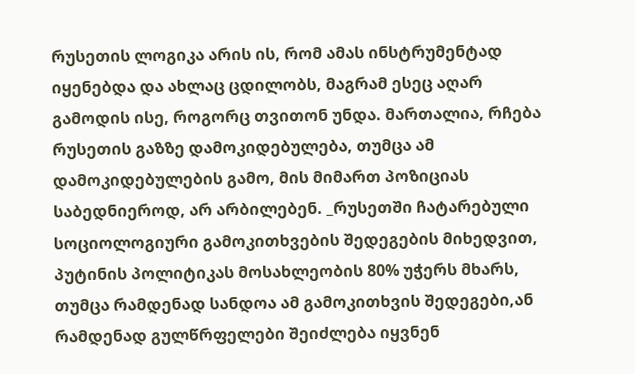რუსეთის ლოგიკა არის ის, რომ ამას ინსტრუმენტად იყენებდა და ახლაც ცდილობს, მაგრამ ესეც აღარ გამოდის ისე, როგორც თვითონ უნდა. მართალია, რჩება რუსეთის გაზზე დამოკიდებულება, თუმცა ამ დამოკიდებულების გამო, მის მიმართ პოზიციას საბედნიეროდ, არ არბილებენ. _რუსეთში ჩატარებული სოციოლოგიური გამოკითხვების შედეგების მიხედვით, პუტინის პოლიტიკას მოსახლეობის 80% უჭერს მხარს, თუმცა რამდენად სანდოა ამ გამოკითხვის შედეგები,ან რამდენად გულწრფელები შეიძლება იყვნენ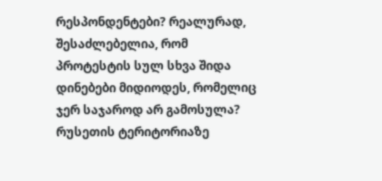რესპონდენტები? რეალურად, შესაძლებელია, რომ პროტესტის სულ სხვა შიდა დინებები მიდიოდეს, რომელიც ჯერ საჯაროდ არ გამოსულა? რუსეთის ტერიტორიაზე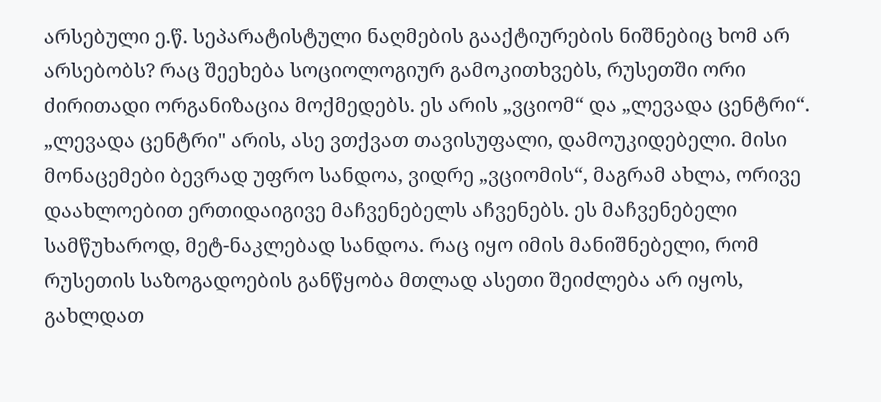არსებული ე.წ. სეპარატისტული ნაღმების გააქტიურების ნიშნებიც ხომ არ არსებობს? რაც შეეხება სოციოლოგიურ გამოკითხვებს, რუსეთში ორი ძირითადი ორგანიზაცია მოქმედებს. ეს არის „ვციომ“ და „ლევადა ცენტრი“. „ლევადა ცენტრი" არის, ასე ვთქვათ თავისუფალი, დამოუკიდებელი. მისი მონაცემები ბევრად უფრო სანდოა, ვიდრე „ვციომის“, მაგრამ ახლა, ორივე დაახლოებით ერთიდაიგივე მაჩვენებელს აჩვენებს. ეს მაჩვენებელი სამწუხაროდ, მეტ-ნაკლებად სანდოა. რაც იყო იმის მანიშნებელი, რომ რუსეთის საზოგადოების განწყობა მთლად ასეთი შეიძლება არ იყოს, გახლდათ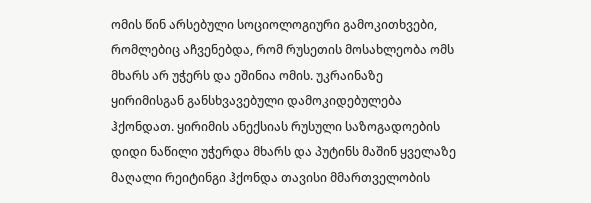ომის წინ არსებული სოციოლოგიური გამოკითხვები, რომლებიც აჩვენებდა, რომ რუსეთის მოსახლეობა ომს მხარს არ უჭერს და ეშინია ომის. უკრაინაზე ყირიმისგან განსხვავებული დამოკიდებულება ჰქონდათ. ყირიმის ანექსიას რუსული საზოგადოების დიდი ნაწილი უჭერდა მხარს და პუტინს მაშინ ყველაზე მაღალი რეიტინგი ჰქონდა თავისი მმართველობის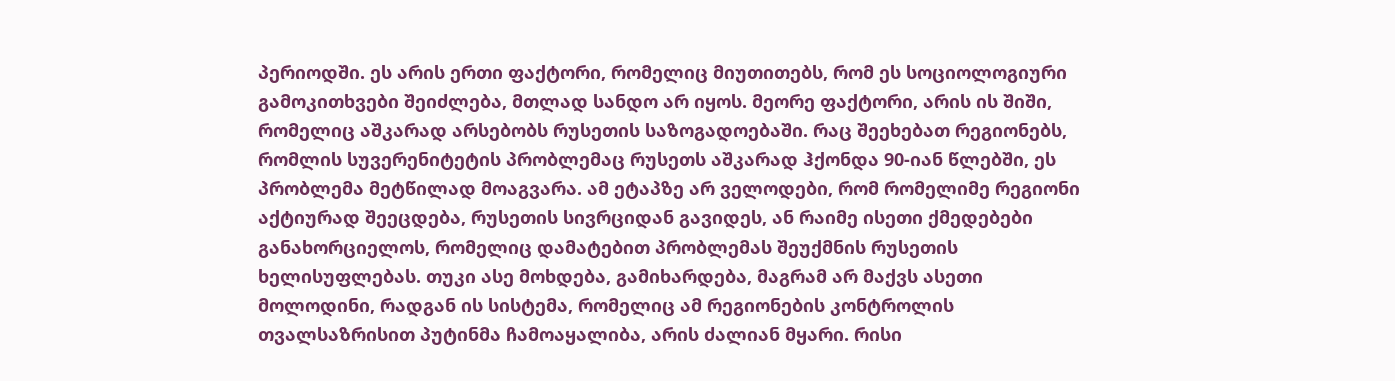პერიოდში. ეს არის ერთი ფაქტორი, რომელიც მიუთითებს, რომ ეს სოციოლოგიური გამოკითხვები შეიძლება, მთლად სანდო არ იყოს. მეორე ფაქტორი, არის ის შიში, რომელიც აშკარად არსებობს რუსეთის საზოგადოებაში. რაც შეეხებათ რეგიონებს, რომლის სუვერენიტეტის პრობლემაც რუსეთს აშკარად ჰქონდა 90-იან წლებში, ეს პრობლემა მეტწილად მოაგვარა. ამ ეტაპზე არ ველოდები, რომ რომელიმე რეგიონი აქტიურად შეეცდება, რუსეთის სივრციდან გავიდეს, ან რაიმე ისეთი ქმედებები განახორციელოს, რომელიც დამატებით პრობლემას შეუქმნის რუსეთის ხელისუფლებას. თუკი ასე მოხდება, გამიხარდება, მაგრამ არ მაქვს ასეთი მოლოდინი, რადგან ის სისტემა, რომელიც ამ რეგიონების კონტროლის თვალსაზრისით პუტინმა ჩამოაყალიბა, არის ძალიან მყარი. რისი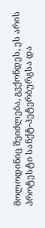მოლოდინიც შეიძლება, გვქონდეს, ეს არის პროტესტი სანქტ-პეტერბურგსა და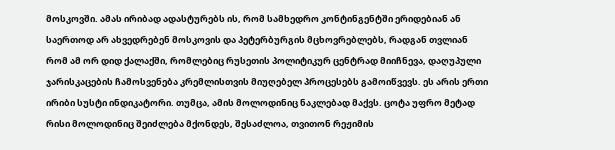მოსკოვში. ამას ირიბად ადასტურებს ის, რომ სამხედრო კონტინგენტში ერიდებიან ან საერთოდ არ ახვედრებენ მოსკოვის და პეტერბურგის მცხოვრებლებს, რადგან თვლიან რომ ამ ორ დიდ ქალაქში, რომლებიც რუსეთის პოლიტიკურ ცენტრად მიიჩნევა, დაღუპული ჯარისკაცების ჩამოსვენება კრემლისთვის მიუღებელ პროცესებს გამოიწვევს. ეს არის ერთი ირიბი სუსტი ინდიკატორი. თუმცა, ამის მოლოდინიც ნაკლებად მაქვს. ცოტა უფრო მეტად რისი მოლოდინიც შეიძლება მქონდეს, შესაძლოა, თვითონ რეჟიმის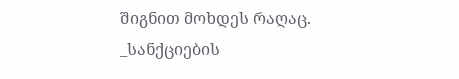შიგნით მოხდეს რაღაც. _სანქციების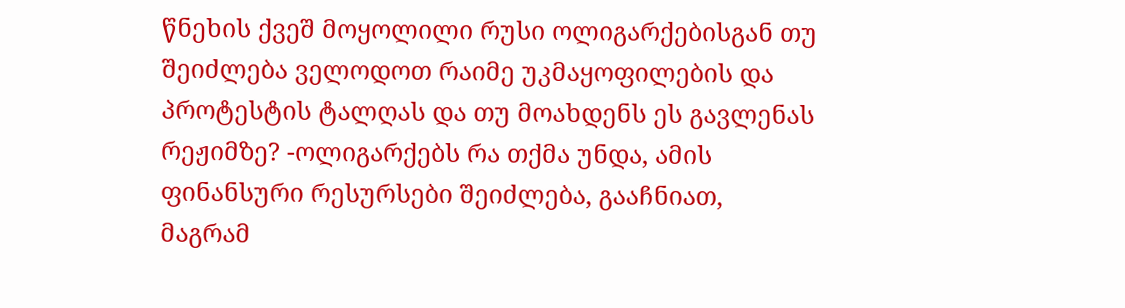წნეხის ქვეშ მოყოლილი რუსი ოლიგარქებისგან თუ შეიძლება ველოდოთ რაიმე უკმაყოფილების და პროტესტის ტალღას და თუ მოახდენს ეს გავლენას რეჟიმზე? -ოლიგარქებს რა თქმა უნდა, ამის ფინანსური რესურსები შეიძლება, გააჩნიათ, მაგრამ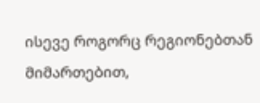ისევე როგორც რეგიონებთან მიმართებით,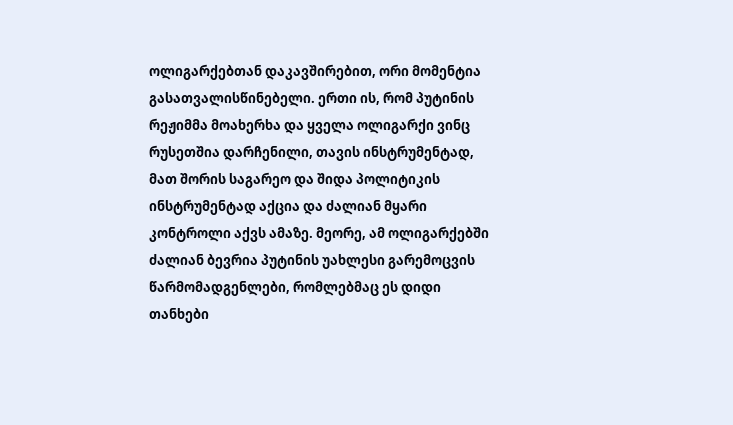ოლიგარქებთან დაკავშირებით, ორი მომენტია გასათვალისწინებელი. ერთი ის, რომ პუტინის რეჟიმმა მოახერხა და ყველა ოლიგარქი ვინც რუსეთშია დარჩენილი, თავის ინსტრუმენტად, მათ შორის საგარეო და შიდა პოლიტიკის ინსტრუმენტად აქცია და ძალიან მყარი კონტროლი აქვს ამაზე. მეორე, ამ ოლიგარქებში ძალიან ბევრია პუტინის უახლესი გარემოცვის წარმომადგენლები, რომლებმაც ეს დიდი თანხები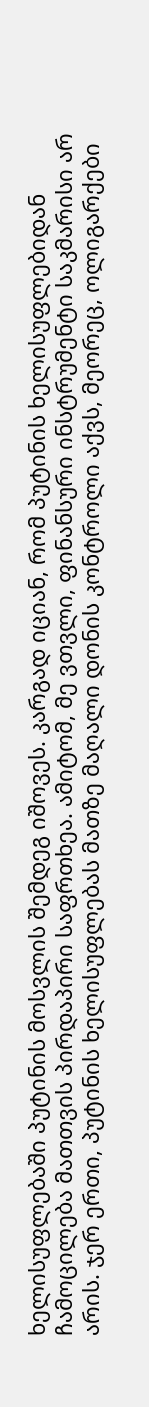ხელისუფლებაში პუტინის მოსვლის შემდეგ იშოვეს. კარგად იციან, რომ პუტინის ხელისუფლებიდან ჩამოცილება მათთვის პირდაპირი საფრთხეა. ამიტომ, მე ვთვლი, ფინანსური ინსტრუმენტი საკმარისი არ არის. ჯერ ერთი, პუტინის ხელისუფლებას მათზე მაღალი დონის კონტროლი აქვს, მეორეც, ოლიგარქები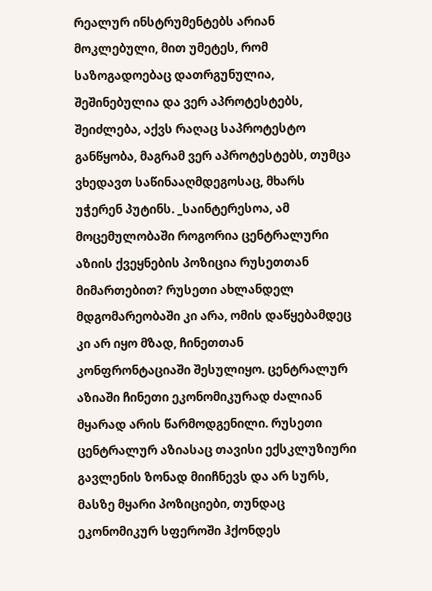რეალურ ინსტრუმენტებს არიან მოკლებული, მით უმეტეს, რომ საზოგადოებაც დათრგუნულია, შეშინებულია და ვერ აპროტესტებს, შეიძლება, აქვს რაღაც საპროტესტო განწყობა, მაგრამ ვერ აპროტესტებს, თუმცა ვხედავთ საწინააღმდეგოსაც, მხარს უჭერენ პუტინს. _საინტერესოა, ამ მოცემულობაში როგორია ცენტრალური აზიის ქვეყნების პოზიცია რუსეთთან მიმართებით? რუსეთი ახლანდელ მდგომარეობაში კი არა, ომის დაწყებამდეც კი არ იყო მზად, ჩინეთთან კონფრონტაციაში შესულიყო. ცენტრალურ აზიაში ჩინეთი ეკონომიკურად ძალიან მყარად არის წარმოდგენილი. რუსეთი ცენტრალურ აზიასაც თავისი ექსკლუზიური გავლენის ზონად მიიჩნევს და არ სურს, მასზე მყარი პოზიციები, თუნდაც ეკონომიკურ სფეროში ჰქონდეს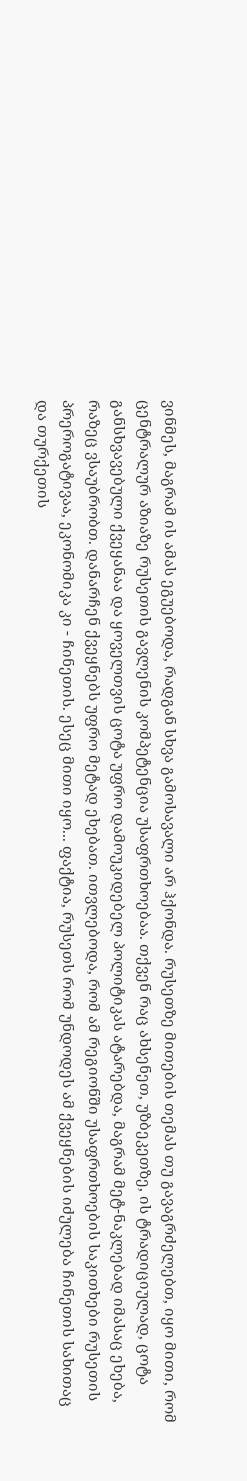ვინმეს, მაგრამ ის ამას ეგუებოდა, რადგან სხვა გამოსავალი არ ჰქონდა. რუსეთზე მითების თემას თუ გავაგრძელებთ, იყო მითი, რომ ცენტრალურ აზიაზე რუსეთის გავლენის კომპეტენცია უსაფრთხოებაა. თქვენ რაც ახსენეთ, უზბეკეთზე, ის ტრადიციულად, ცოტა განსხვავებული ქვეყანაა და ყოველთვის ცოტა უფრო დამოუკიდებელ პოლიტიკას ატარებდა, მაგრამ მეტ-ნაკლებად იმასაც ეხება, რაზეც ვსაუბრობთ. დანარჩენ ქვეყნებს უფრო მეტად ეხებათ. ითვლებოდა, რომ ამ რეგიონში უსაფრთხოების საკითხები რუსეთის პრეროგატივაა, ეკონომიკა კი - ჩინეთის. ესეც მითი იყო... ფაქტია, რუსეთს რომ უნდოდეს ამ ქვეყნების იძულება ჩინეთის სახითაც და თურქეთის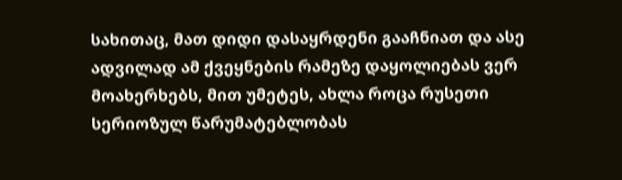სახითაც, მათ დიდი დასაყრდენი გააჩნიათ და ასე ადვილად ამ ქვეყნების რამეზე დაყოლიებას ვერ მოახერხებს, მით უმეტეს, ახლა როცა რუსეთი სერიოზულ წარუმატებლობას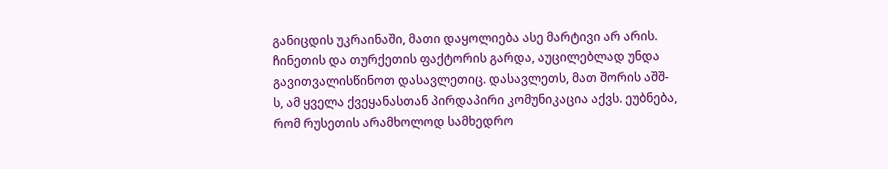განიცდის უკრაინაში, მათი დაყოლიება ასე მარტივი არ არის. ჩინეთის და თურქეთის ფაქტორის გარდა, აუცილებლად უნდა გავითვალისწინოთ დასავლეთიც. დასავლეთს, მათ შორის აშშ-ს, ამ ყველა ქვეყანასთან პირდაპირი კომუნიკაცია აქვს. ეუბნება, რომ რუსეთის არამხოლოდ სამხედრო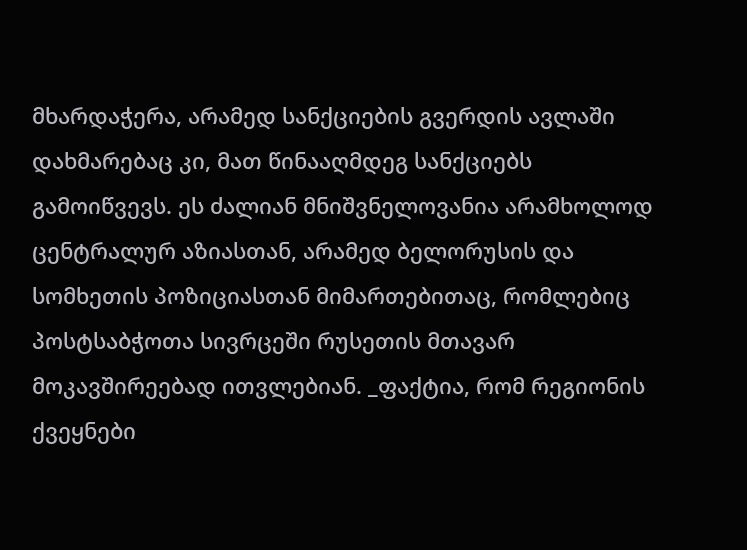მხარდაჭერა, არამედ სანქციების გვერდის ავლაში დახმარებაც კი, მათ წინააღმდეგ სანქციებს გამოიწვევს. ეს ძალიან მნიშვნელოვანია არამხოლოდ ცენტრალურ აზიასთან, არამედ ბელორუსის და სომხეთის პოზიციასთან მიმართებითაც, რომლებიც პოსტსაბჭოთა სივრცეში რუსეთის მთავარ მოკავშირეებად ითვლებიან. _ფაქტია, რომ რეგიონის ქვეყნები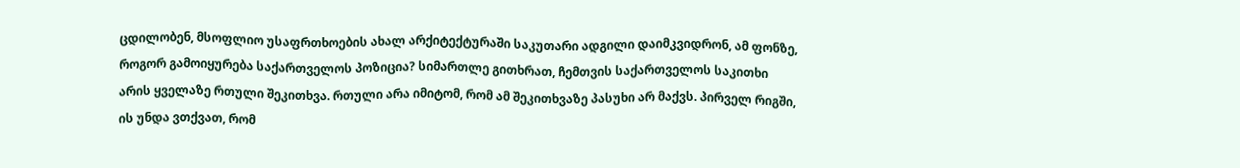ცდილობენ, მსოფლიო უსაფრთხოების ახალ არქიტექტურაში საკუთარი ადგილი დაიმკვიდრონ, ამ ფონზე, როგორ გამოიყურება საქართველოს პოზიცია? სიმართლე გითხრათ, ჩემთვის საქართველოს საკითხი არის ყველაზე რთული შეკითხვა. რთული არა იმიტომ, რომ ამ შეკითხვაზე პასუხი არ მაქვს. პირველ რიგში, ის უნდა ვთქვათ, რომ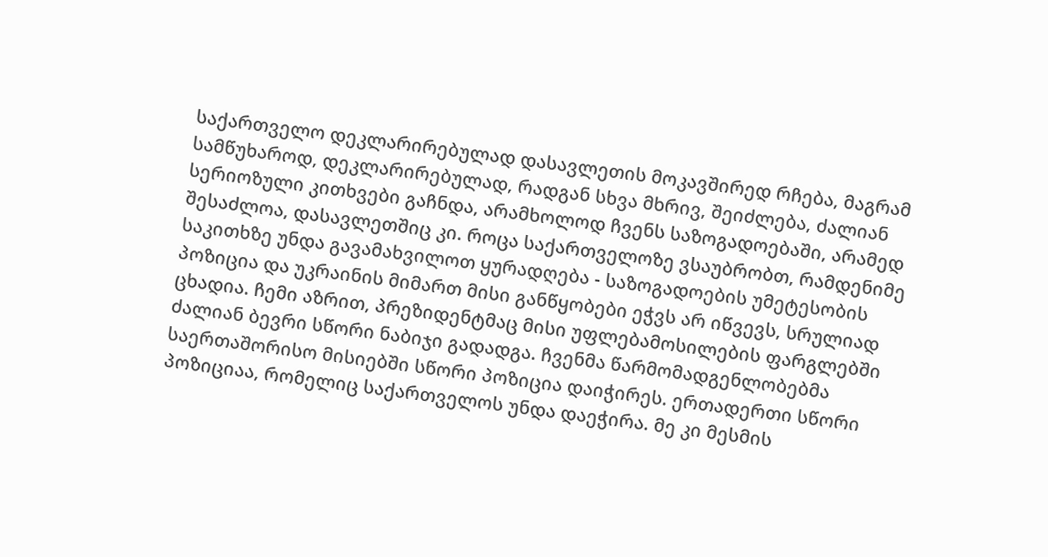საქართველო დეკლარირებულად დასავლეთის მოკავშირედ რჩება, მაგრამ სამწუხაროდ, დეკლარირებულად, რადგან სხვა მხრივ, შეიძლება, ძალიან სერიოზული კითხვები გაჩნდა, არამხოლოდ ჩვენს საზოგადოებაში, არამედ შესაძლოა, დასავლეთშიც კი. როცა საქართველოზე ვსაუბრობთ, რამდენიმე საკითხზე უნდა გავამახვილოთ ყურადღება - საზოგადოების უმეტესობის პოზიცია და უკრაინის მიმართ მისი განწყობები ეჭვს არ იწვევს, სრულიად ცხადია. ჩემი აზრით, პრეზიდენტმაც მისი უფლებამოსილების ფარგლებში ძალიან ბევრი სწორი ნაბიჯი გადადგა. ჩვენმა წარმომადგენლობებმა საერთაშორისო მისიებში სწორი პოზიცია დაიჭირეს. ერთადერთი სწორი პოზიციაა, რომელიც საქართველოს უნდა დაეჭირა. მე კი მესმის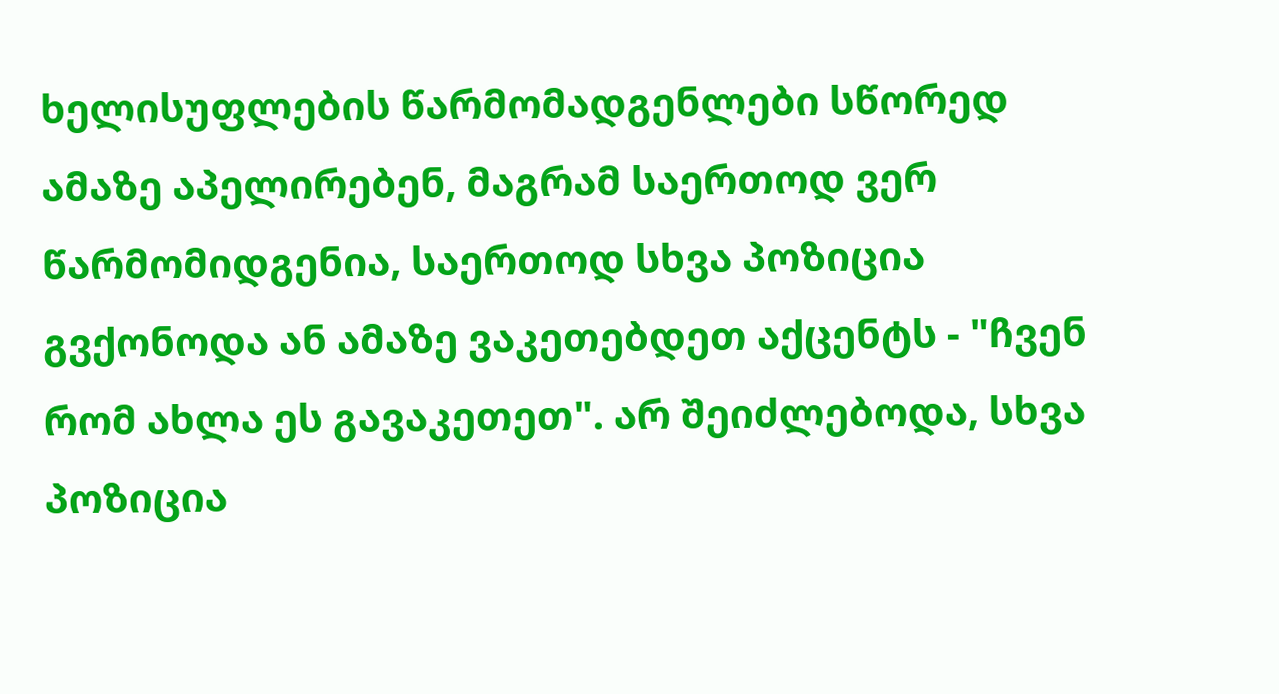ხელისუფლების წარმომადგენლები სწორედ ამაზე აპელირებენ, მაგრამ საერთოდ ვერ წარმომიდგენია, საერთოდ სხვა პოზიცია გვქონოდა ან ამაზე ვაკეთებდეთ აქცენტს - "ჩვენ რომ ახლა ეს გავაკეთეთ". არ შეიძლებოდა, სხვა პოზიცია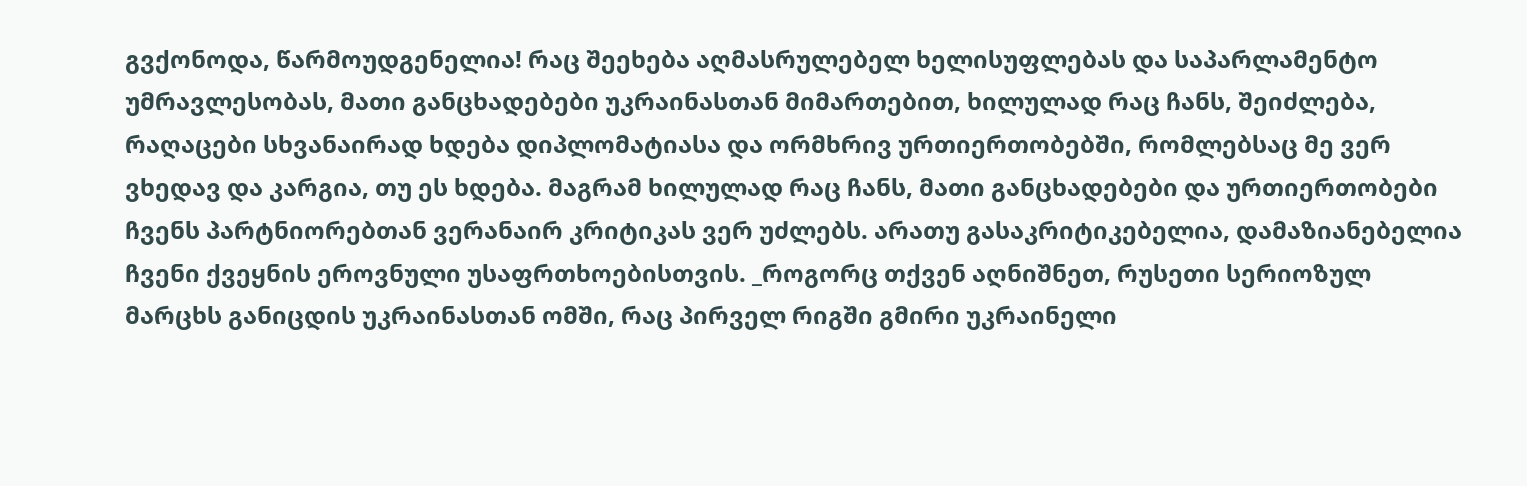გვქონოდა, წარმოუდგენელია! რაც შეეხება აღმასრულებელ ხელისუფლებას და საპარლამენტო უმრავლესობას, მათი განცხადებები უკრაინასთან მიმართებით, ხილულად რაც ჩანს, შეიძლება, რაღაცები სხვანაირად ხდება დიპლომატიასა და ორმხრივ ურთიერთობებში, რომლებსაც მე ვერ ვხედავ და კარგია, თუ ეს ხდება. მაგრამ ხილულად რაც ჩანს, მათი განცხადებები და ურთიერთობები ჩვენს პარტნიორებთან ვერანაირ კრიტიკას ვერ უძლებს. არათუ გასაკრიტიკებელია, დამაზიანებელია ჩვენი ქვეყნის ეროვნული უსაფრთხოებისთვის. _როგორც თქვენ აღნიშნეთ, რუსეთი სერიოზულ მარცხს განიცდის უკრაინასთან ომში, რაც პირველ რიგში გმირი უკრაინელი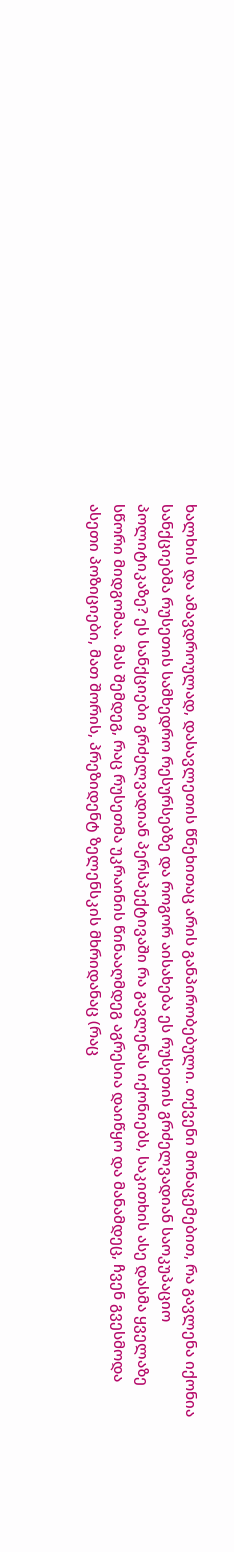ხალხის და ამავდროულად, დასავლეთის წნეხითაც არის განპირობებული. თქვენი მონაცემებით, რა გავლენა იქონია სანქციებმა რუსეთის სამხედრო რესურსებზე და როგორ აისახება ეს რუსეთის გრძელვადიან საოკუპაციო პოლიტიკაზე? ეს სანქციები გრძელვადიან პერსპექტივაში რა გავლენას იქონიებს, საკითხის ასე დასმა ყველაზე სწორი მიდგომაა. მას შემდეგ, რაც რუსეთმა უკრაინის წინააღმდეგ აგრესია დაიწყო და მანამდეც, ჩვენ გვესმოდა ასეთი პოზიციები, მათ შორის, პრეზიდენტ ზელენსკის მხრიდანაც (რაც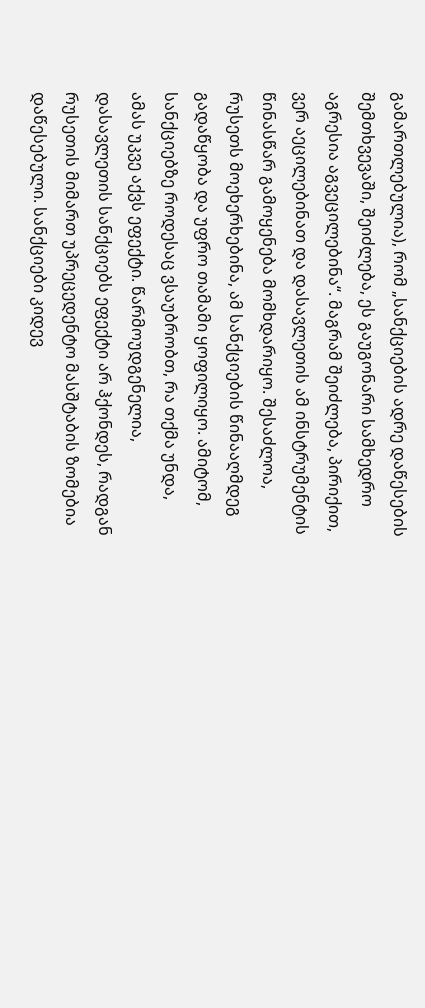გამართლებულია), რომ „სანქციების ადრე დაწესების შემთხვევაში, შეიძლება, ეს გაუგონარი სამხედრო აგრესია აგვეცილებინა“. მაგრამ შეიძლება, პირიქით, ვერ აეცილებინათ და დასავლეთის ამ ინსტრუმენტის წინასწარ გამოყენება მომხდარიყო. შესაძლოა, რუსეთს მოეხერხებინა, ამ სანქციების წინააღმდეგ გადაწყობა და უფრო თამამი ყოფილიყო. ამიტომ, სანქციებზე როდესაც ვსაუბრობთ, რა თქმა უნდა, ამას უკვე აქვს ეფექტი. წარმოუდგენელია, დასავლეთის სანქციებს ეფექტი არ ჰქონდეს, რადგან რუსეთის მიმართ უპრეცედენტო მასშტაბის ზომებია დაწესებული. სანქციები კიდევ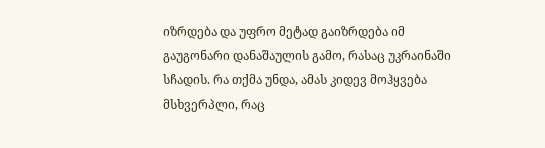იზრდება და უფრო მეტად გაიზრდება იმ გაუგონარი დანაშაულის გამო, რასაც უკრაინაში სჩადის. რა თქმა უნდა, ამას კიდევ მოჰყვება მსხვერპლი, რაც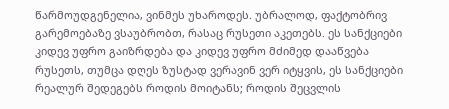წარმოუდგენელია, ვინმეს უხაროდეს. უბრალოდ, ფაქტობრივ გარემოებაზე ვსაუბრობთ, რასაც რუსეთი აკეთებს. ეს სანქციები კიდევ უფრო გაიზრდება და კიდევ უფრო მძიმედ დააწვება რუსეთს, თუმცა დღეს ზუსტად ვერავინ ვერ იტყვის, ეს სანქციები რეალურ შედეგებს როდის მოიტანს; როდის შეცვლის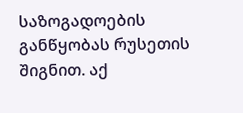საზოგადოების განწყობას რუსეთის შიგნით. აქ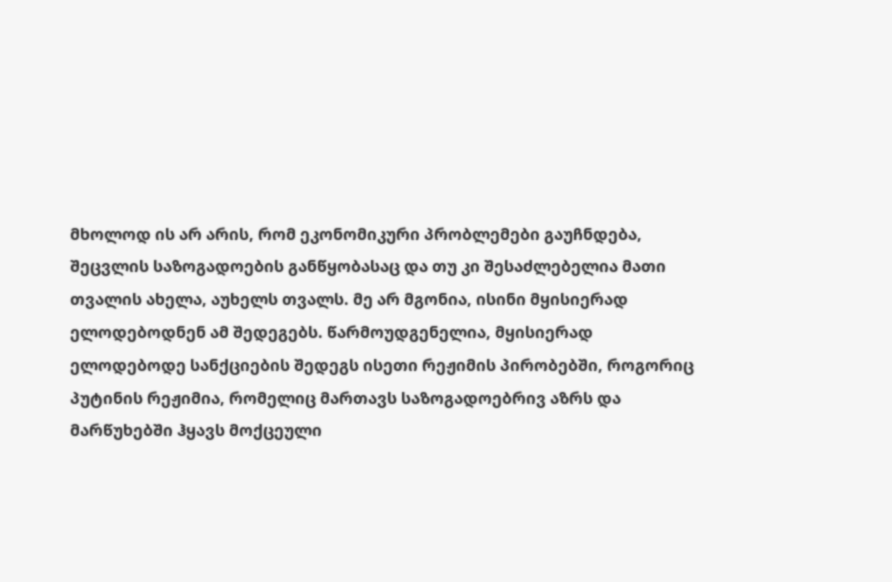მხოლოდ ის არ არის, რომ ეკონომიკური პრობლემები გაუჩნდება, შეცვლის საზოგადოების განწყობასაც და თუ კი შესაძლებელია მათი თვალის ახელა, აუხელს თვალს. მე არ მგონია, ისინი მყისიერად ელოდებოდნენ ამ შედეგებს. წარმოუდგენელია, მყისიერად ელოდებოდე სანქციების შედეგს ისეთი რეჟიმის პირობებში, როგორიც პუტინის რეჟიმია, რომელიც მართავს საზოგადოებრივ აზრს და მარწუხებში ჰყავს მოქცეული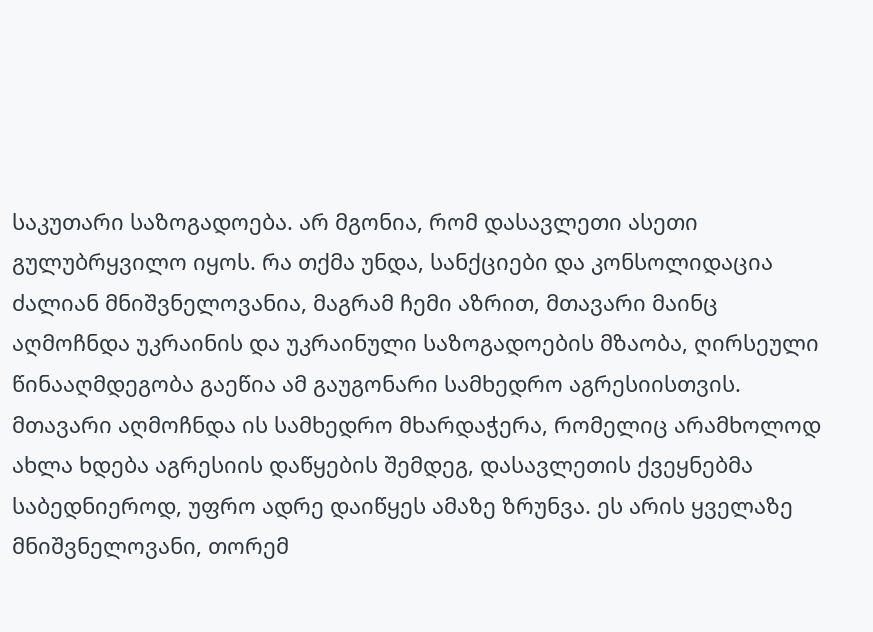საკუთარი საზოგადოება. არ მგონია, რომ დასავლეთი ასეთი გულუბრყვილო იყოს. რა თქმა უნდა, სანქციები და კონსოლიდაცია ძალიან მნიშვნელოვანია, მაგრამ ჩემი აზრით, მთავარი მაინც აღმოჩნდა უკრაინის და უკრაინული საზოგადოების მზაობა, ღირსეული წინააღმდეგობა გაეწია ამ გაუგონარი სამხედრო აგრესიისთვის. მთავარი აღმოჩნდა ის სამხედრო მხარდაჭერა, რომელიც არამხოლოდ ახლა ხდება აგრესიის დაწყების შემდეგ, დასავლეთის ქვეყნებმა საბედნიეროდ, უფრო ადრე დაიწყეს ამაზე ზრუნვა. ეს არის ყველაზე მნიშვნელოვანი, თორემ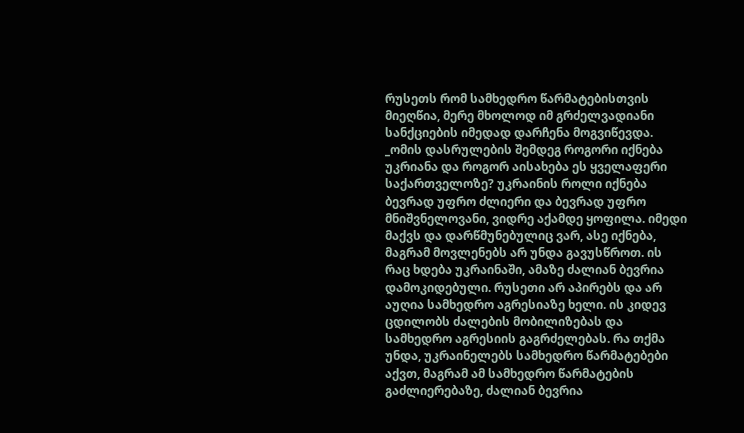რუსეთს რომ სამხედრო წარმატებისთვის მიეღწია, მერე მხოლოდ იმ გრძელვადიანი სანქციების იმედად დარჩენა მოგვიწევდა. _ომის დასრულების შემდეგ როგორი იქნება უკრიანა და როგორ აისახება ეს ყველაფერი საქართველოზე? უკრაინის როლი იქნება ბევრად უფრო ძლიერი და ბევრად უფრო მნიშვნელოვანი, ვიდრე აქამდე ყოფილა. იმედი მაქვს და დარწმუნებულიც ვარ, ასე იქნება, მაგრამ მოვლენებს არ უნდა გავუსწროთ. ის რაც ხდება უკრაინაში, ამაზე ძალიან ბევრია დამოკიდებული. რუსეთი არ აპირებს და არ აუღია სამხედრო აგრესიაზე ხელი. ის კიდევ ცდილობს ძალების მობილიზებას და სამხედრო აგრესიის გაგრძელებას. რა თქმა უნდა, უკრაინელებს სამხედრო წარმატებები აქვთ, მაგრამ ამ სამხედრო წარმატების გაძლიერებაზე, ძალიან ბევრია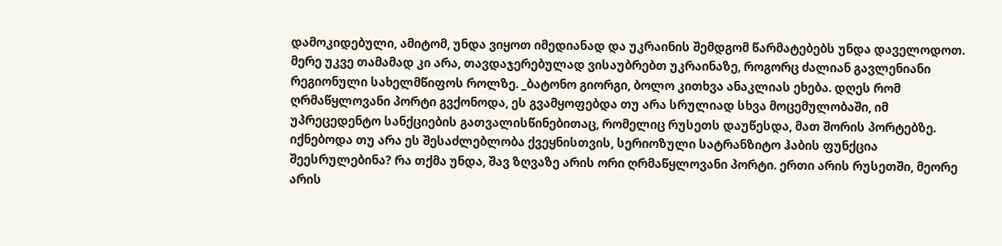დამოკიდებული, ამიტომ, უნდა ვიყოთ იმედიანად და უკრაინის შემდგომ წარმატებებს უნდა დაველოდოთ. მერე უკვე თამამად კი არა, თავდაჯერებულად ვისაუბრებთ უკრაინაზე, როგორც ძალიან გავლენიანი რეგიონული სახელმწიფოს როლზე. _ბატონო გიორგი, ბოლო კითხვა ანაკლიას ეხება. დღეს რომ ღრმაწყლოვანი პორტი გვქონოდა, ეს გვამყოფებდა თუ არა სრულიად სხვა მოცემულობაში, იმ უპრეცედენტო სანქციების გათვალისწინებითაც, რომელიც რუსეთს დაუწესდა, მათ შორის პორტებზე. იქნებოდა თუ არა ეს შესაძლებლობა ქვეყნისთვის, სერიოზული სატრანზიტო ჰაბის ფუნქცია შეესრულებინა? რა თქმა უნდა, შავ ზღვაზე არის ორი ღრმაწყლოვანი პორტი. ერთი არის რუსეთში, მეორე არის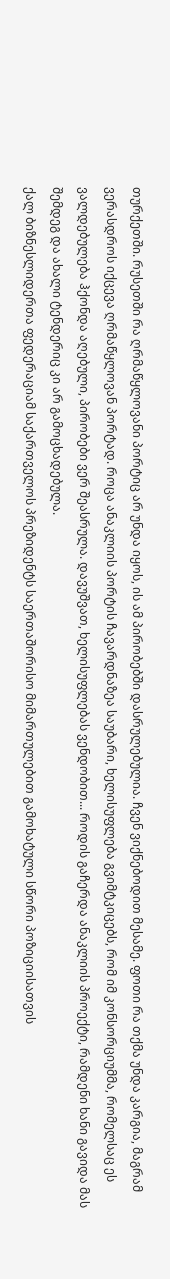თურქეთში. რუსეთში რა ღრმაწყლოვანი პორტიც არ უნდა იყოს, ის ამ პირობებში დასრულებულია. ჩვენ ვიქნებოდით მესამე. ფოთი რა თქმა უნდა კარგია, მაგრამ ვერასდროს იქცევა ღრმაწყლოვან პორტად. როცა ანაკლიის პორტის ჩავარდნაზეა საუბარი, ხელისუფლება გვიმტკიცებს, რომ იმ კონსორციუმმა, რომელსაც ეს ვალდებულება ჰქონდა აღებული, პირობები ვერ შეასრულა. დავუშვათ, ხელისუფლებას ვენდობით... როდის გაჩერდა ანაკლიის პროექტი, რამდენი ხანი გავიდა მას შემდეგ და ახალი ტენდერიც კი არ გამოცხადებულა.
ქალ ბიზნესლიდერთა ფედერაციამ საქართველოს პრეზიდენტს საერთაშორისო მიმართულებით გამოხატული სწორი პოზიციისათვის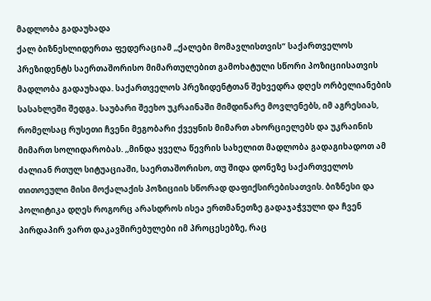მადლობა გადაუხადა
ქალ ბიზნესლიდერთა ფედერაციამ ,,ქალები მომავლისთვის“ საქართველოს პრეზიდენტს საერთაშორისო მიმართულებით გამოხატული სწორი პოზიციისათვის მადლობა გადაუხადა. საქართველოს პრეზიდენტთან შეხვედრა დღეს ორბელიანების სასახლეში შედგა. საუბარი შეეხო უკრაინაში მიმდინარე მოვლენებს, იმ აგრესიას, რომელსაც რუსეთი ჩვენი მეგობარი ქვეყნის მიმართ ახორციელებს და უკრაინის მიმართ სოლიდარობას. ,,მინდა ყველა წევრის სახელით მადლობა გადაგიხადოთ ამ ძალიან რთულ სიტუაციაში, საერთაშორისო, თუ შიდა დონეზე საქართველოს თითოეული მისი მოქალაქის პოზიციის სწორად დაფიქსირებისათვის. ბიზნესი და პოლიტიკა დღეს როგორც არასდროს ისეა ერთმანეთზე გადაჯაჭვული და ჩვენ პირდაპირ ვართ დაკავშირებულები იმ პროცესებზე, რაც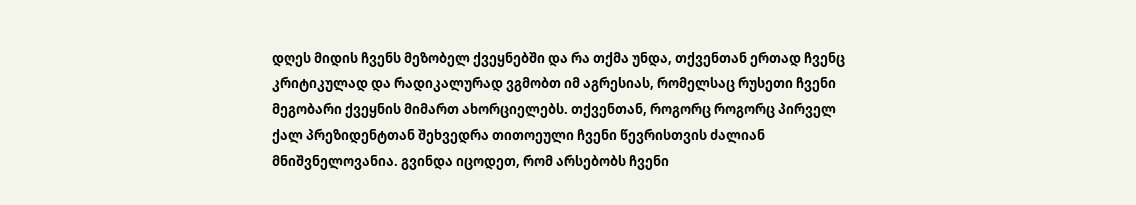დღეს მიდის ჩვენს მეზობელ ქვეყნებში და რა თქმა უნდა, თქვენთან ერთად ჩვენც კრიტიკულად და რადიკალურად ვგმობთ იმ აგრესიას, რომელსაც რუსეთი ჩვენი მეგობარი ქვეყნის მიმართ ახორციელებს. თქვენთან, როგორც როგორც პირველ ქალ პრეზიდენტთან შეხვედრა თითოეული ჩვენი წევრისთვის ძალიან მნიშვნელოვანია. გვინდა იცოდეთ, რომ არსებობს ჩვენი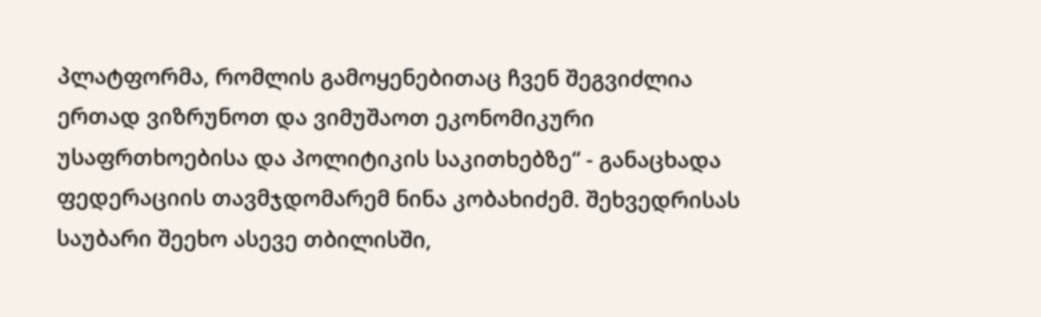პლატფორმა, რომლის გამოყენებითაც ჩვენ შეგვიძლია ერთად ვიზრუნოთ და ვიმუშაოთ ეკონომიკური უსაფრთხოებისა და პოლიტიკის საკითხებზე“ - განაცხადა ფედერაციის თავმჯდომარემ ნინა კობახიძემ. შეხვედრისას საუბარი შეეხო ასევე თბილისში,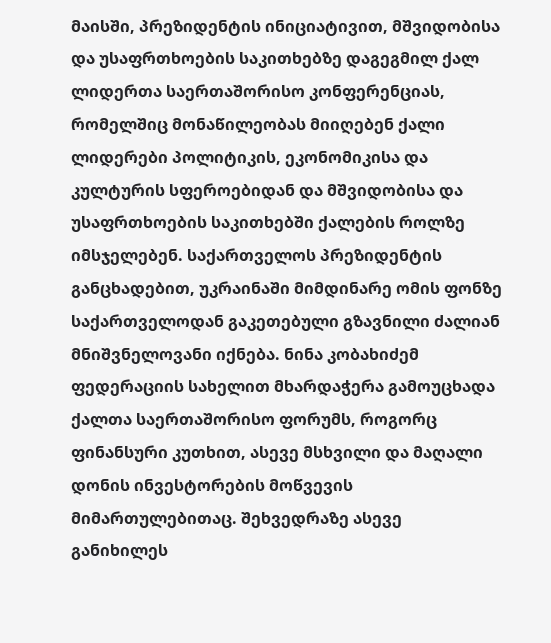მაისში, პრეზიდენტის ინიციატივით, მშვიდობისა და უსაფრთხოების საკითხებზე დაგეგმილ ქალ ლიდერთა საერთაშორისო კონფერენციას, რომელშიც მონაწილეობას მიიღებენ ქალი ლიდერები პოლიტიკის, ეკონომიკისა და კულტურის სფეროებიდან და მშვიდობისა და უსაფრთხოების საკითხებში ქალების როლზე იმსჯელებენ. საქართველოს პრეზიდენტის განცხადებით, უკრაინაში მიმდინარე ომის ფონზე საქართველოდან გაკეთებული გზავნილი ძალიან მნიშვნელოვანი იქნება. ნინა კობახიძემ ფედერაციის სახელით მხარდაჭერა გამოუცხადა ქალთა საერთაშორისო ფორუმს, როგორც ფინანსური კუთხით, ასევე მსხვილი და მაღალი დონის ინვესტორების მოწვევის მიმართულებითაც. შეხვედრაზე ასევე განიხილეს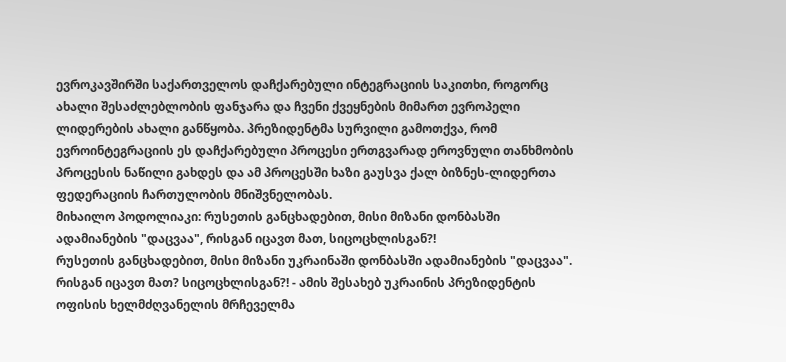ევროკავშირში საქართველოს დაჩქარებული ინტეგრაციის საკითხი, როგორც ახალი შესაძლებლობის ფანჯარა და ჩვენი ქვეყნების მიმართ ევროპელი ლიდერების ახალი განწყობა. პრეზიდენტმა სურვილი გამოთქვა, რომ ევროინტეგრაციის ეს დაჩქარებული პროცესი ერთგვარად ეროვნული თანხმობის პროცესის ნაწილი გახდეს და ამ პროცესში ხაზი გაუსვა ქალ ბიზნეს-ლიდერთა ფედერაციის ჩართულობის მნიშვნელობას.
მიხაილო პოდოლიაკი: რუსეთის განცხადებით, მისი მიზანი დონბასში ადამიანების "დაცვაა", რისგან იცავთ მათ, სიცოცხლისგან?!
რუსეთის განცხადებით, მისი მიზანი უკრაინაში დონბასში ადამიანების "დაცვაა". რისგან იცავთ მათ? სიცოცხლისგან?! - ამის შესახებ უკრაინის პრეზიდენტის ოფისის ხელმძღვანელის მრჩეველმა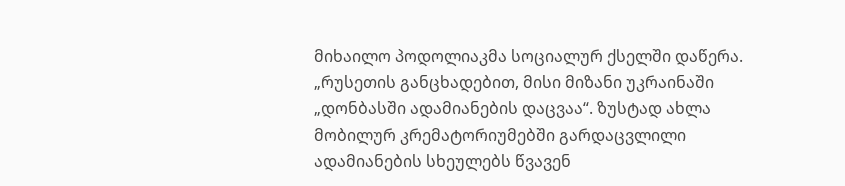მიხაილო პოდოლიაკმა სოციალურ ქსელში დაწერა. „რუსეთის განცხადებით, მისი მიზანი უკრაინაში „დონბასში ადამიანების დაცვაა“. ზუსტად ახლა მობილურ კრემატორიუმებში გარდაცვლილი ადამიანების სხეულებს წვავენ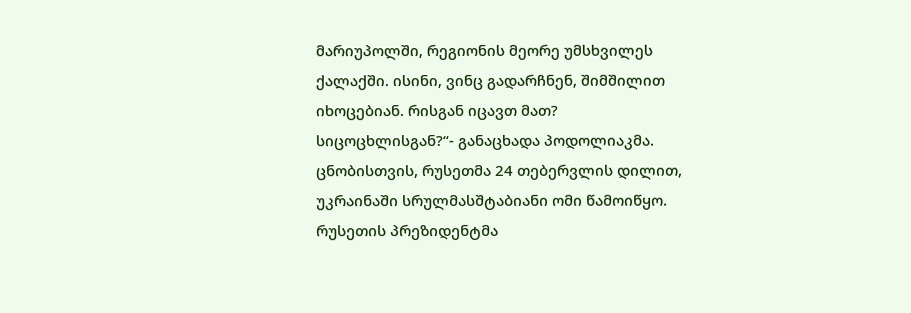მარიუპოლში, რეგიონის მეორე უმსხვილეს ქალაქში. ისინი, ვინც გადარჩნენ, შიმშილით იხოცებიან. რისგან იცავთ მათ? სიცოცხლისგან?“- განაცხადა პოდოლიაკმა. ცნობისთვის, რუსეთმა 24 თებერვლის დილით, უკრაინაში სრულმასშტაბიანი ომი წამოიწყო. რუსეთის პრეზიდენტმა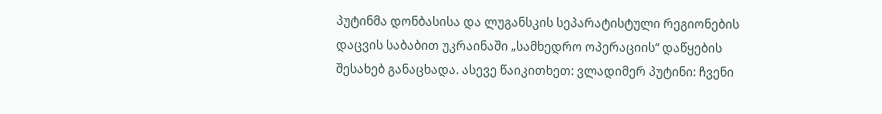პუტინმა დონბასისა და ლუგანსკის სეპარატისტული რეგიონების დაცვის საბაბით უკრაინაში „სამხედრო ოპერაციის“ დაწყების შესახებ განაცხადა. ასევე წაიკითხეთ: ვლადიმერ პუტინი: ჩვენი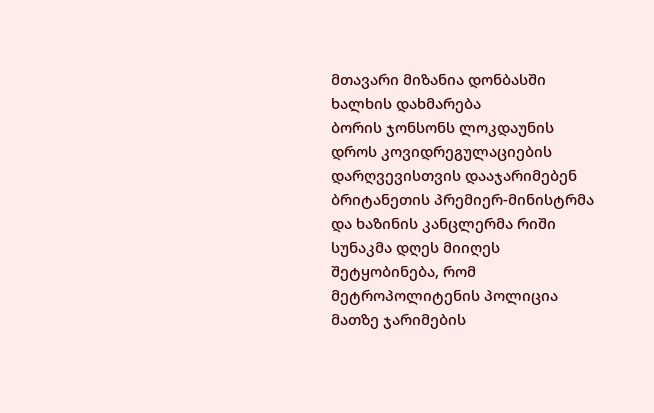მთავარი მიზანია დონბასში ხალხის დახმარება
ბორის ჯონსონს ლოკდაუნის დროს კოვიდრეგულაციების დარღვევისთვის დააჯარიმებენ
ბრიტანეთის პრემიერ-მინისტრმა და ხაზინის კანცლერმა რიში სუნაკმა დღეს მიიღეს შეტყობინება, რომ მეტროპოლიტენის პოლიცია მათზე ჯარიმების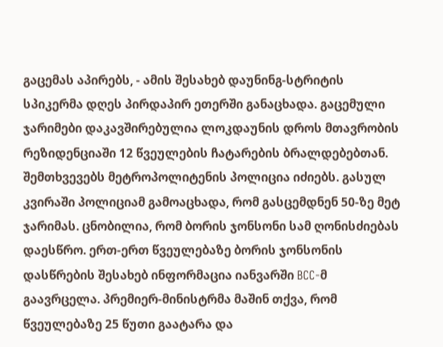გაცემას აპირებს, - ამის შესახებ დაუნინგ-სტრიტის სპიკერმა დღეს პირდაპირ ეთერში განაცხადა. გაცემული ჯარიმები დაკავშირებულია ლოკდაუნის დროს მთავრობის რეზიდენციაში 12 წვეულების ჩატარების ბრალდებებთან. შემთხვევებს მეტროპოლიტენის პოლიცია იძიებს. გასულ კვირაში პოლიციამ გამოაცხადა, რომ გასცემდნენ 50-ზე მეტ ჯარიმას. ცნობილია, რომ ბორის ჯონსონი სამ ღონისძიებას დაესწრო. ერთ-ერთ წვეულებაზე ბორის ჯონსონის დასწრების შესახებ ინფორმაცია იანვარში BCC-მ გაავრცელა. პრემიერ-მინისტრმა მაშინ თქვა, რომ წვეულებაზე 25 წუთი გაატარა და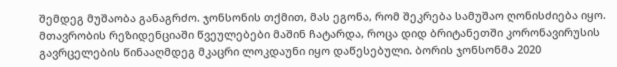შემდეგ მუშაობა განაგრძო. ჯონსონის თქმით, მას ეგონა, რომ შეკრება სამუშაო ღონისძიება იყო. მთავრობის რეზიდენციაში წვეულებები მაშინ ჩატარდა, როცა დიდ ბრიტანეთში კორონავირუსის გავრცელების წინააღმდეგ მკაცრი ლოკდაუნი იყო დაწესებული. ბორის ჯონსონმა 2020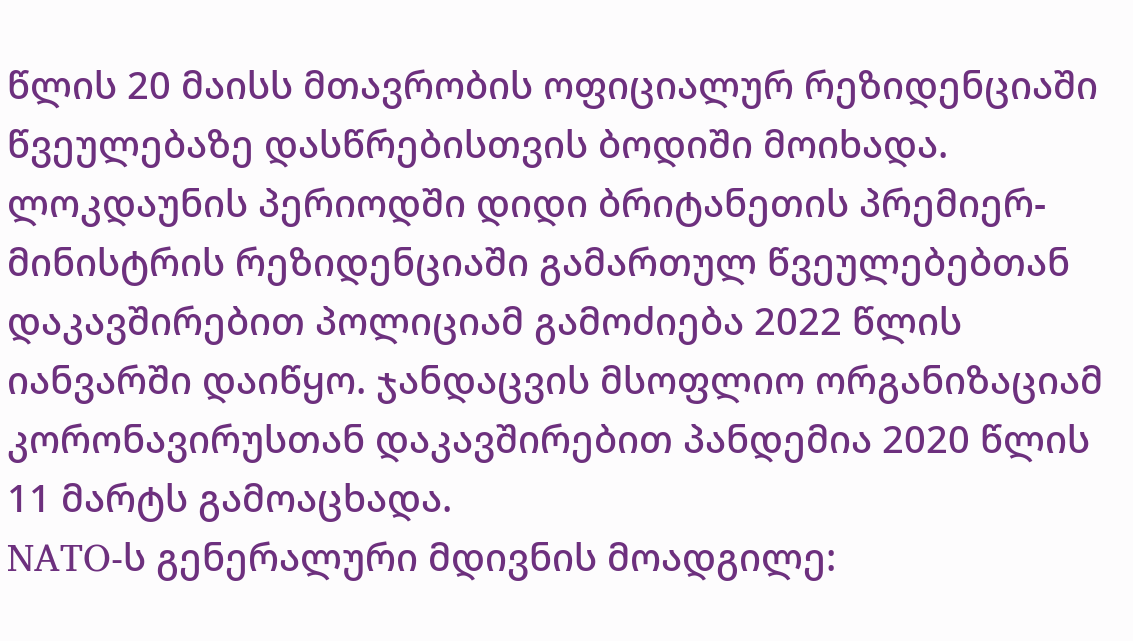წლის 20 მაისს მთავრობის ოფიციალურ რეზიდენციაში წვეულებაზე დასწრებისთვის ბოდიში მოიხადა. ლოკდაუნის პერიოდში დიდი ბრიტანეთის პრემიერ-მინისტრის რეზიდენციაში გამართულ წვეულებებთან დაკავშირებით პოლიციამ გამოძიება 2022 წლის იანვარში დაიწყო. ჯანდაცვის მსოფლიო ორგანიზაციამ კორონავირუსთან დაკავშირებით პანდემია 2020 წლის 11 მარტს გამოაცხადა.
NATO-ს გენერალური მდივნის მოადგილე: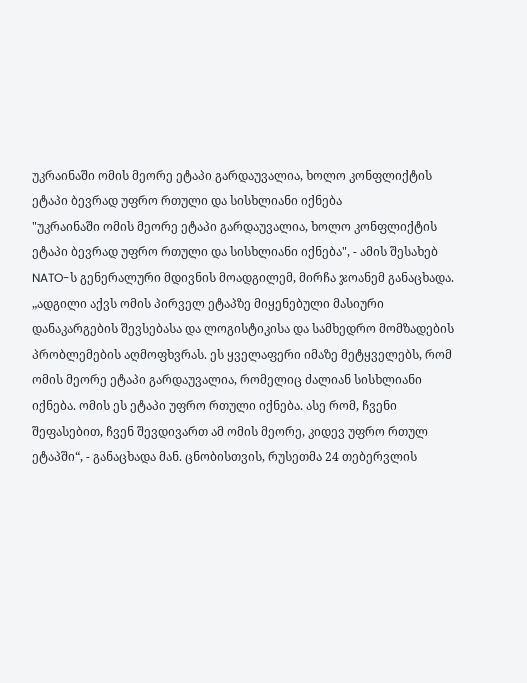უკრაინაში ომის მეორე ეტაპი გარდაუვალია, ხოლო კონფლიქტის ეტაპი ბევრად უფრო რთული და სისხლიანი იქნება
"უკრაინაში ომის მეორე ეტაპი გარდაუვალია, ხოლო კონფლიქტის ეტაპი ბევრად უფრო რთული და სისხლიანი იქნება", - ამის შესახებ NATO-ს გენერალური მდივნის მოადგილემ, მირჩა ჯოანემ განაცხადა. „ადგილი აქვს ომის პირველ ეტაპზე მიყენებული მასიური დანაკარგების შევსებასა და ლოგისტიკისა და სამხედრო მომზადების პრობლემების აღმოფხვრას. ეს ყველაფერი იმაზე მეტყველებს, რომ ომის მეორე ეტაპი გარდაუვალია, რომელიც ძალიან სისხლიანი იქნება. ომის ეს ეტაპი უფრო რთული იქნება. ასე რომ, ჩვენი შეფასებით, ჩვენ შევდივართ ამ ომის მეორე, კიდევ უფრო რთულ ეტაპში“, - განაცხადა მან. ცნობისთვის, რუსეთმა 24 თებერვლის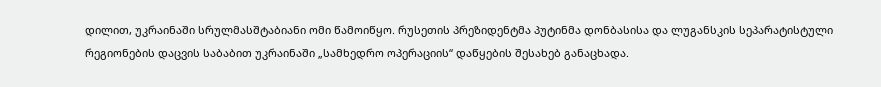დილით, უკრაინაში სრულმასშტაბიანი ომი წამოიწყო. რუსეთის პრეზიდენტმა პუტინმა დონბასისა და ლუგანსკის სეპარატისტული რეგიონების დაცვის საბაბით უკრაინაში „სამხედრო ოპერაციის“ დაწყების შესახებ განაცხადა.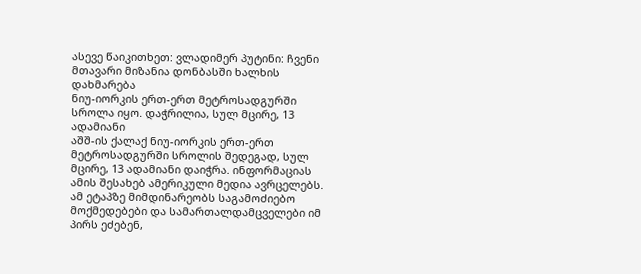ასევე წაიკითხეთ: ვლადიმერ პუტინი: ჩვენი მთავარი მიზანია დონბასში ხალხის დახმარება
ნიუ-იორკის ერთ-ერთ მეტროსადგურში სროლა იყო. დაჭრილია, სულ მცირე, 13 ადამიანი
აშშ-ის ქალაქ ნიუ-იორკის ერთ-ერთ მეტროსადგურში სროლის შედეგად, სულ მცირე, 13 ადამიანი დაიჭრა. ინფორმაციას ამის შესახებ ამერიკული მედია ავრცელებს. ამ ეტაპზე მიმდინარეობს საგამოძიებო მოქმედებები და სამართალდამცველები იმ პირს ეძებენ,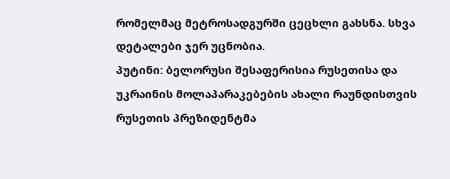რომელმაც მეტროსადგურში ცეცხლი გახსნა. სხვა დეტალები ჯერ უცნობია.
პუტინი: ბელორუსი შესაფერისია რუსეთისა და უკრაინის მოლაპარაკებების ახალი რაუნდისთვის
რუსეთის პრეზიდენტმა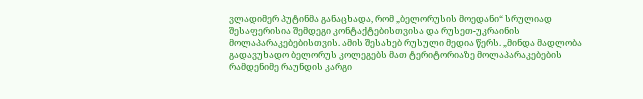ვლადიმერ პუტინმა განაცხადა, რომ „ბელორუსის მოედანი“ სრულიად შესაფერისია შემდეგი კონტაქტებისთვისა და რუსეთ-უკრაინის მოლაპარაკებებისთვის. ამის შესახებ რუსული მედია წერს. „მინდა მადლობა გადავუხადო ბელორუს კოლეგებს მათ ტერიტორიაზე მოლაპარაკებების რამდენიმე რაუნდის კარგი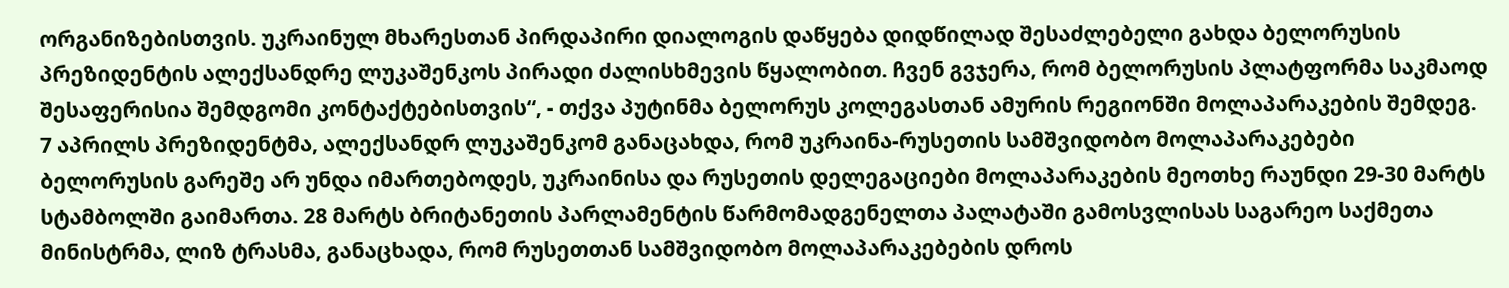ორგანიზებისთვის. უკრაინულ მხარესთან პირდაპირი დიალოგის დაწყება დიდწილად შესაძლებელი გახდა ბელორუსის პრეზიდენტის ალექსანდრე ლუკაშენკოს პირადი ძალისხმევის წყალობით. ჩვენ გვჯერა, რომ ბელორუსის პლატფორმა საკმაოდ შესაფერისია შემდგომი კონტაქტებისთვის“, - თქვა პუტინმა ბელორუს კოლეგასთან ამურის რეგიონში მოლაპარაკების შემდეგ. 7 აპრილს პრეზიდენტმა, ალექსანდრ ლუკაშენკომ განაცახდა, რომ უკრაინა-რუსეთის სამშვიდობო მოლაპარაკებები ბელორუსის გარეშე არ უნდა იმართებოდეს, უკრაინისა და რუსეთის დელეგაციები მოლაპარაკების მეოთხე რაუნდი 29-30 მარტს სტამბოლში გაიმართა. 28 მარტს ბრიტანეთის პარლამენტის წარმომადგენელთა პალატაში გამოსვლისას საგარეო საქმეთა მინისტრმა, ლიზ ტრასმა, განაცხადა, რომ რუსეთთან სამშვიდობო მოლაპარაკებების დროს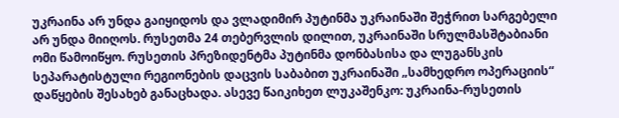უკრაინა არ უნდა გაიყიდოს და ვლადიმირ პუტინმა უკრაინაში შეჭრით სარგებელი არ უნდა მიიღოს. რუსეთმა 24 თებერვლის დილით, უკრაინაში სრულმასშტაბიანი ომი წამოიწყო. რუსეთის პრეზიდენტმა პუტინმა დონბასისა და ლუგანსკის სეპარატისტული რეგიონების დაცვის საბაბით უკრაინაში „სამხედრო ოპერაციის“ დაწყების შესახებ განაცხადა. ასევე წაიკიხეთ ლუკაშენკო: უკრაინა-რუსეთის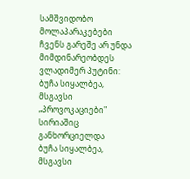სამშვიდობო მოლაპარაკებები ჩვენს გარეშე არ უნდა მიმდინარეობდეს
ვლადიმერ პუტინი: ბუჩა სიყალბეა, მსგავსი „პროვოკაციები" სირიაშიც განხორციელდა
ბუჩა სიყალბეა, მსგავსი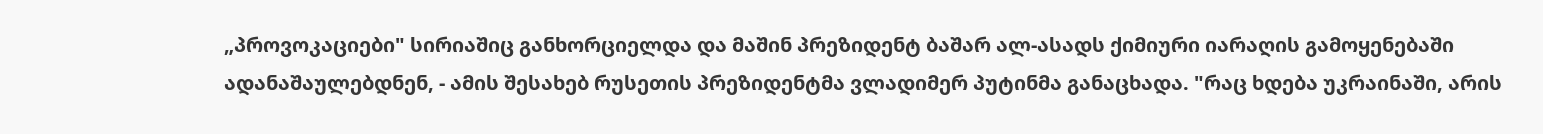„პროვოკაციები" სირიაშიც განხორციელდა და მაშინ პრეზიდენტ ბაშარ ალ-ასადს ქიმიური იარაღის გამოყენებაში ადანაშაულებდნენ, - ამის შესახებ რუსეთის პრეზიდენტმა ვლადიმერ პუტინმა განაცხადა. "რაც ხდება უკრაინაში, არის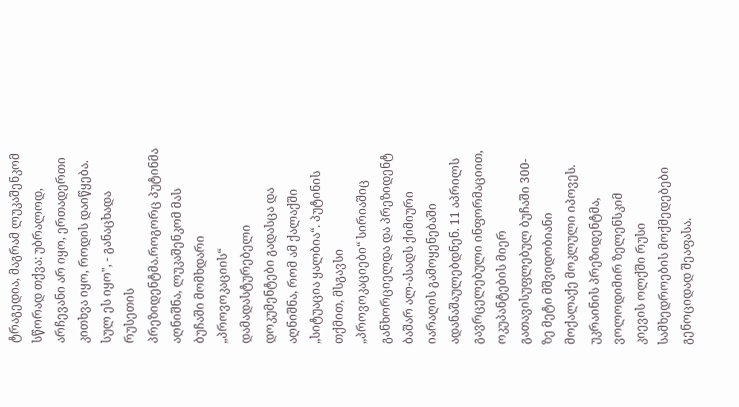ტრაგედია, მაგრამ ლუკაშენკომ სწორად თქვა: უბრალოდ, არჩევანი არ იყო, ერთადერთი კითხვა იყო, როდის დაიწყება. სულ ეს იყო", - განაცხადა რუსეთის პრეზიდენტმა.როგორც პუტინმა აღნიშნა, ლუკაშენკომ მას ბუჩაში მომხდარი „პროვოკაციის“ დამადასტურებელი დოკუმენტები გადასცა და აღნიშნა, რომ ამ ქალაქში „სიტუაცია ყალბია“. პუტინის თქმით, მსგავსი „პროვოკაციები“ სირიაშიც განხორციელდა და პრეზიდენტ ბაშარ ალ-ასადს ქიმიური იარაღის გამოყენებაში ადანაშაულებდნენ. 11 აპრილს გავრცელებული ინფორმაციით, ოკუპანტების მიერ გათავისუფლებულ ბუჩაში 300-ზე მეტი მშვიდობიანი მოქალაქე მოკლული იპოვეს. უკრაინის პრეზიდენტმა, ვოლოდიმირ ზელენსკიმ კიევის ოლქში რუსი სამხედროების მოქმედებები გენოციდად შეაფასა.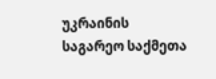უკრაინის საგარეო საქმეთა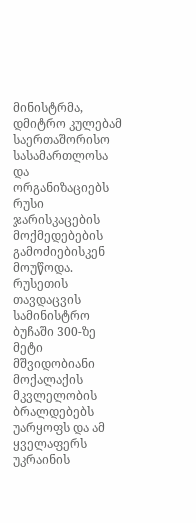მინისტრმა, დმიტრო კულებამ საერთაშორისო სასამართლოსა და ორგანიზაციებს რუსი ჯარისკაცების მოქმედებების გამოძიებისკენ მოუწოდა. რუსეთის თავდაცვის სამინისტრო ბუჩაში 300-ზე მეტი მშვიდობიანი მოქალაქის მკვლელობის ბრალდებებს უარყოფს და ამ ყველაფერს უკრაინის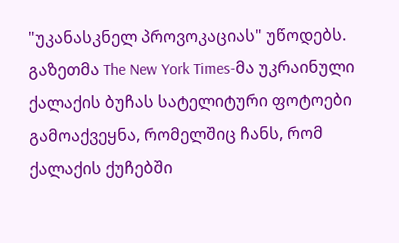"უკანასკნელ პროვოკაციას" უწოდებს. გაზეთმა The New York Times-მა უკრაინული ქალაქის ბუჩას სატელიტური ფოტოები გამოაქვეყნა, რომელშიც ჩანს, რომ ქალაქის ქუჩებში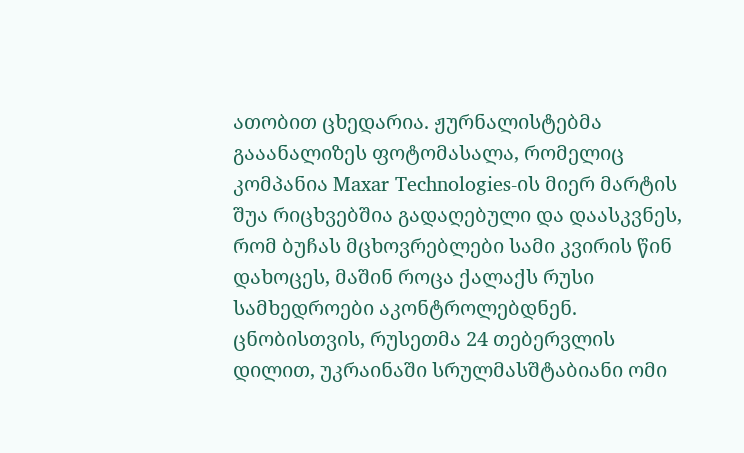ათობით ცხედარია. ჟურნალისტებმა გააანალიზეს ფოტომასალა, რომელიც კომპანია Maxar Technologies-ის მიერ მარტის შუა რიცხვებშია გადაღებული და დაასკვნეს, რომ ბუჩას მცხოვრებლები სამი კვირის წინ დახოცეს, მაშინ როცა ქალაქს რუსი სამხედროები აკონტროლებდნენ. ცნობისთვის, რუსეთმა 24 თებერვლის დილით, უკრაინაში სრულმასშტაბიანი ომი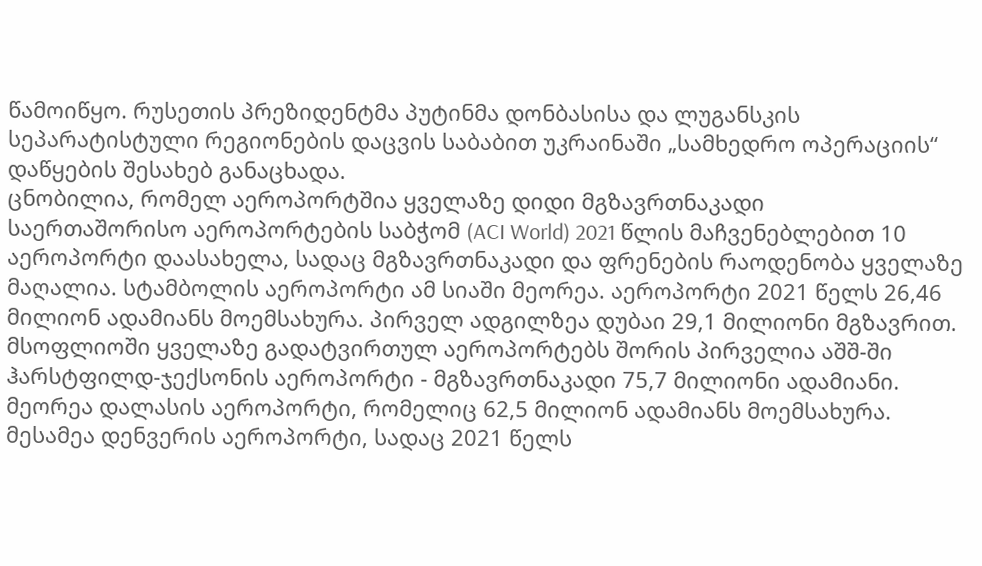წამოიწყო. რუსეთის პრეზიდენტმა პუტინმა დონბასისა და ლუგანსკის სეპარატისტული რეგიონების დაცვის საბაბით უკრაინაში „სამხედრო ოპერაციის“ დაწყების შესახებ განაცხადა.
ცნობილია, რომელ აეროპორტშია ყველაზე დიდი მგზავრთნაკადი
საერთაშორისო აეროპორტების საბჭომ (ACI World) 2021 წლის მაჩვენებლებით 10 აეროპორტი დაასახელა, სადაც მგზავრთნაკადი და ფრენების რაოდენობა ყველაზე მაღალია. სტამბოლის აეროპორტი ამ სიაში მეორეა. აეროპორტი 2021 წელს 26,46 მილიონ ადამიანს მოემსახურა. პირველ ადგილზეა დუბაი 29,1 მილიონი მგზავრით. მსოფლიოში ყველაზე გადატვირთულ აეროპორტებს შორის პირველია აშშ-ში ჰარსტფილდ-ჯექსონის აეროპორტი - მგზავრთნაკადი 75,7 მილიონი ადამიანი. მეორეა დალასის აეროპორტი, რომელიც 62,5 მილიონ ადამიანს მოემსახურა. მესამეა დენვერის აეროპორტი, სადაც 2021 წელს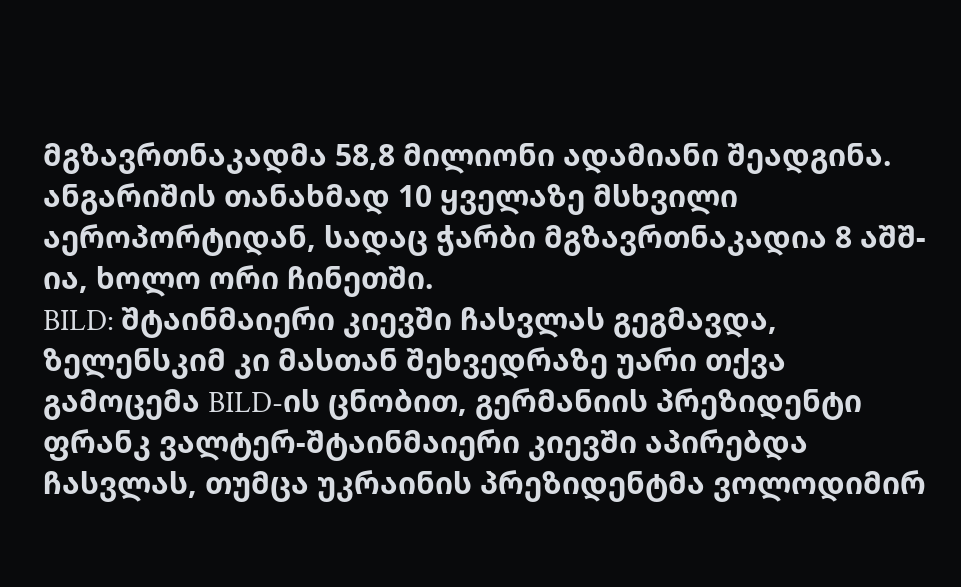მგზავრთნაკადმა 58,8 მილიონი ადამიანი შეადგინა. ანგარიშის თანახმად 10 ყველაზე მსხვილი აეროპორტიდან, სადაც ჭარბი მგზავრთნაკადია 8 აშშ-ია, ხოლო ორი ჩინეთში.
BILD: შტაინმაიერი კიევში ჩასვლას გეგმავდა, ზელენსკიმ კი მასთან შეხვედრაზე უარი თქვა
გამოცემა BILD-ის ცნობით, გერმანიის პრეზიდენტი ფრანკ ვალტერ-შტაინმაიერი კიევში აპირებდა ჩასვლას, თუმცა უკრაინის პრეზიდენტმა ვოლოდიმირ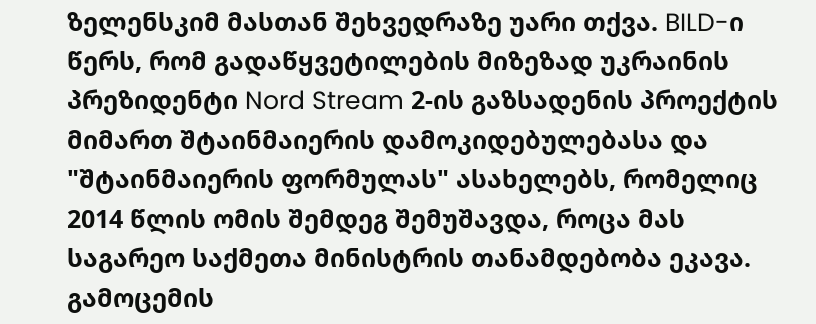ზელენსკიმ მასთან შეხვედრაზე უარი თქვა. BILD-ი წერს, რომ გადაწყვეტილების მიზეზად უკრაინის პრეზიდენტი Nord Stream 2-ის გაზსადენის პროექტის მიმართ შტაინმაიერის დამოკიდებულებასა და "შტაინმაიერის ფორმულას" ასახელებს, რომელიც 2014 წლის ომის შემდეგ შემუშავდა, როცა მას საგარეო საქმეთა მინისტრის თანამდებობა ეკავა. გამოცემის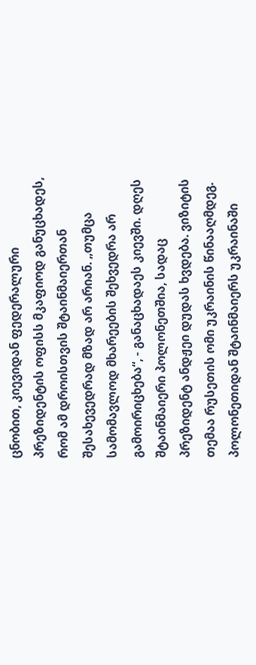ცნობით, კიევიდან ფედერალური პრეზიდენტის ოფისს მკაფიოდ განუცხადეს, რომ ამ დროისთვის შტაინმაიერთან შესახევედრად მზად არ არიან. „თუმცა სამომავლოდ მხარეების შეხვედრა არ გამოირიცხება“, - განაცხადაეს კიევში. დღეს შტაინმაიერი პოლონეთშია, სადაც პრეზიდენტ ანდჟეი დუდას ხვდება. ვიზიტის თემაა რუსეთის ომი უკრაინის წინააღმდეგ. პოლონეთიდან შტაინმაიერს უკრაინაში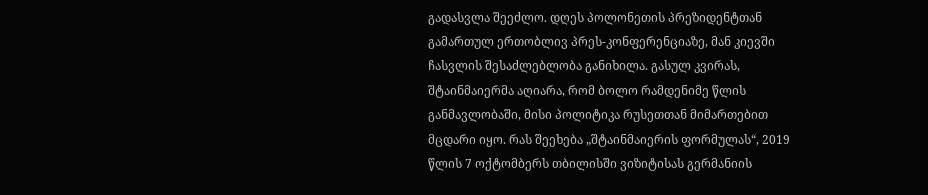გადასვლა შეეძლო. დღეს პოლონეთის პრეზიდენტთან გამართულ ერთობლივ პრეს-კონფერენციაზე, მან კიევში ჩასვლის შესაძლებლობა განიხილა. გასულ კვირას, შტაინმაიერმა აღიარა, რომ ბოლო რამდენიმე წლის განმავლობაში, მისი პოლიტიკა რუსეთთან მიმართებით მცდარი იყო. რას შეეხება „შტაინმაიერის ფორმულას“, 2019 წლის 7 ოქტომბერს თბილისში ვიზიტისას გერმანიის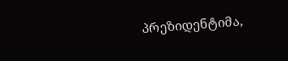პრეზიდენტიმა,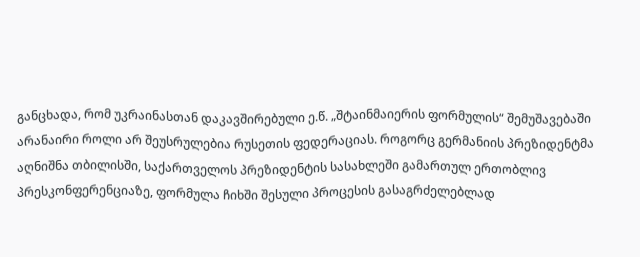განცხადა, რომ უკრაინასთან დაკავშირებული ე.წ. „შტაინმაიერის ფორმულის“ შემუშავებაში არანაირი როლი არ შეუსრულებია რუსეთის ფედერაციას. როგორც გერმანიის პრეზიდენტმა აღნიშნა თბილისში, საქართველოს პრეზიდენტის სასახლეში გამართულ ერთობლივ პრესკონფერენციაზე, ფორმულა ჩიხში შესული პროცესის გასაგრძელებლად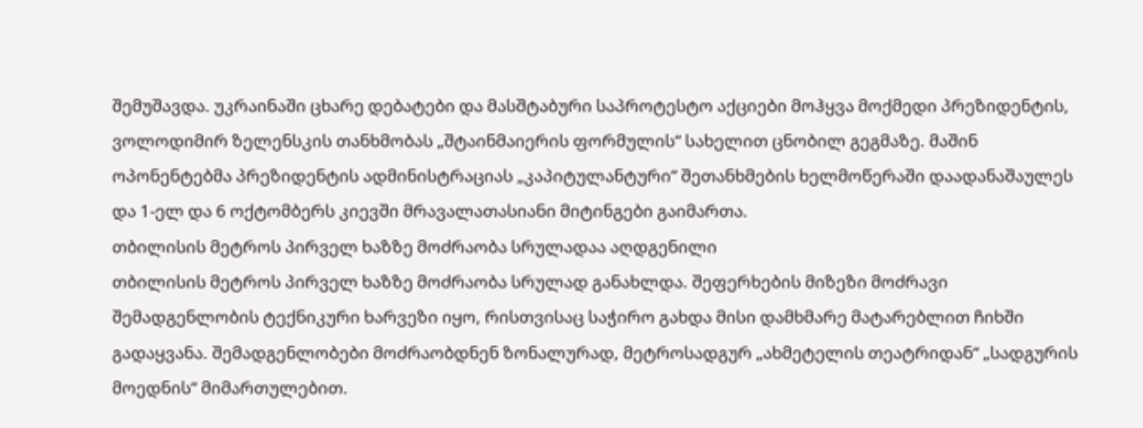შემუშავდა. უკრაინაში ცხარე დებატები და მასშტაბური საპროტესტო აქციები მოჰყვა მოქმედი პრეზიდენტის, ვოლოდიმირ ზელენსკის თანხმობას „შტაინმაიერის ფორმულის“ სახელით ცნობილ გეგმაზე. მაშინ ოპონენტებმა პრეზიდენტის ადმინისტრაციას „კაპიტულანტური“ შეთანხმების ხელმოწერაში დაადანაშაულეს და 1-ელ და 6 ოქტომბერს კიევში მრავალათასიანი მიტინგები გაიმართა.
თბილისის მეტროს პირველ ხაზზე მოძრაობა სრულადაა აღდგენილი
თბილისის მეტროს პირველ ხაზზე მოძრაობა სრულად განახლდა. შეფერხების მიზეზი მოძრავი შემადგენლობის ტექნიკური ხარვეზი იყო, რისთვისაც საჭირო გახდა მისი დამხმარე მატარებლით ჩიხში გადაყვანა. შემადგენლობები მოძრაობდნენ ზონალურად, მეტროსადგურ „ახმეტელის თეატრიდან“ „სადგურის მოედნის“ მიმართულებით.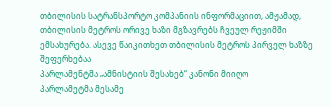თბილისის სატრანსპორტო კომპანიის ინფორმაციით, ამჟამად, თბილისის მეტროს ორივე ხაზი მგზავრებს ჩვეულ რეჟიმში ემსახურება. ასევე წაიკითხეთ თბილისის მეტროს პირველ ხაზზე შეფერხებაა
პარლამენტმა „ამნისტიის შესახებ“ კანონი მიიღო
პარლამეტმა მესამე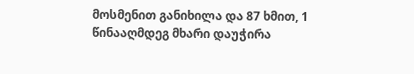მოსმენით განიხილა და 87 ხმით, 1 წინააღმდეგ მხარი დაუჭირა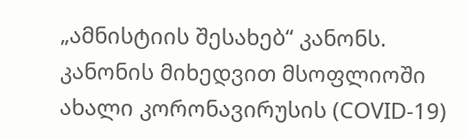„ამნისტიის შესახებ“ კანონს. კანონის მიხედვით მსოფლიოში ახალი კორონავირუსის (COVID-19)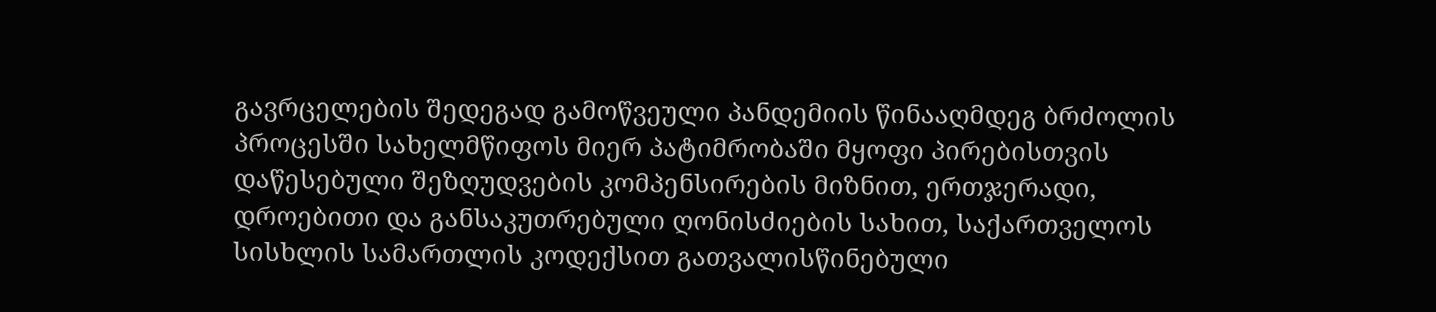გავრცელების შედეგად გამოწვეული პანდემიის წინააღმდეგ ბრძოლის პროცესში სახელმწიფოს მიერ პატიმრობაში მყოფი პირებისთვის დაწესებული შეზღუდვების კომპენსირების მიზნით, ერთჯერადი, დროებითი და განსაკუთრებული ღონისძიების სახით, საქართველოს სისხლის სამართლის კოდექსით გათვალისწინებული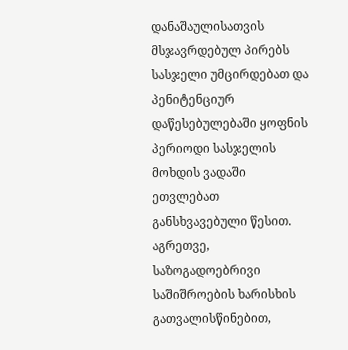დანაშაულისათვის მსჯავრდებულ პირებს სასჯელი უმცირდებათ და პენიტენციურ დაწესებულებაში ყოფნის პერიოდი სასჯელის მოხდის ვადაში ეთვლებათ განსხვავებული წესით. აგრეთვე, საზოგადოებრივი საშიშროების ხარისხის გათვალისწინებით,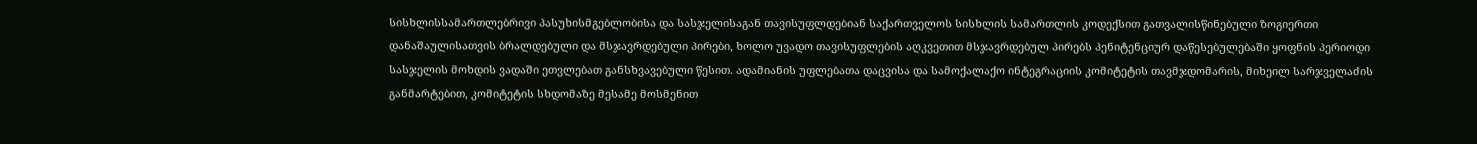სისხლისსამართლებრივი პასუხისმგებლობისა და სასჯელისაგან თავისუფლდებიან საქართველოს სისხლის სამართლის კოდექსით გათვალისწინებული ზოგიერთი დანაშაულისათვის ბრალდებული და მსჯავრდებული პირები, ხოლო უვადო თავისუფლების აღკვეთით მსჯავრდებულ პირებს პენიტენციურ დაწესებულებაში ყოფნის პერიოდი სასჯელის მოხდის ვადაში ეთვლებათ განსხვავებული წესით. ადამიანის უფლებათა დაცვისა და სამოქალაქო ინტეგრაციის კომიტეტის თავმჯდომარის, მიხეილ სარჯველაძის განმარტებით, კომიტეტის სხდომაზე მესამე მოსმენით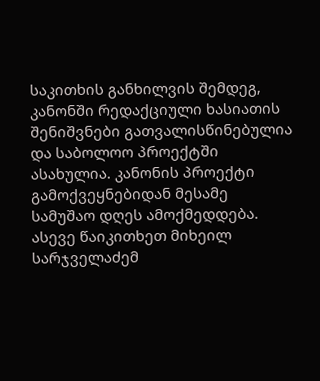საკითხის განხილვის შემდეგ, კანონში რედაქციული ხასიათის შენიშვნები გათვალისწინებულია და საბოლოო პროექტში ასახულია. კანონის პროექტი გამოქვეყნებიდან მესამე სამუშაო დღეს ამოქმედდება. ასევე წაიკითხეთ მიხეილ სარჯველაძემ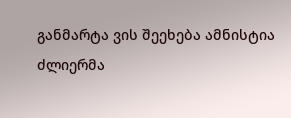განმარტა ვის შეეხება ამნისტია
ძლიერმა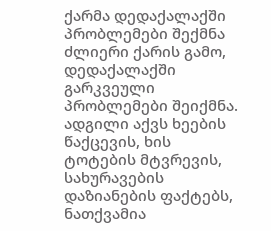ქარმა დედაქალაქში პრობლემები შექმნა
ძლიერი ქარის გამო, დედაქალაქში გარკვეული პრობლემები შეიქმნა. ადგილი აქვს ხეების წაქცევის, ხის ტოტების მტვრევის, სახურავების დაზიანების ფაქტებს, ნათქვამია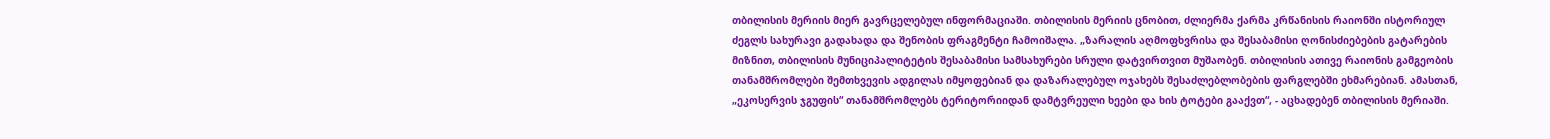თბილისის მერიის მიერ გავრცელებულ ინფორმაციაში. თბილისის მერიის ცნობით, ძლიერმა ქარმა კრწანისის რაიონში ისტორიულ ძეგლს სახურავი გადახადა და შენობის ფრაგმენტი ჩამოიშალა. „ზარალის აღმოფხვრისა და შესაბამისი ღონისძიებების გატარების მიზნით, თბილისის მუნიციპალიტეტის შესაბამისი სამსახურები სრული დატვირთვით მუშაობენ. თბილისის ათივე რაიონის გამგეობის თანამშრომლები შემთხვევის ადგილას იმყოფებიან და დაზარალებულ ოჯახებს შესაძლებლობების ფარგლებში ეხმარებიან. ამასთან, „ეკოსერვის ჯგუფის“ თანამშრომლებს ტერიტორიიდან დამტვრეული ხეები და ხის ტოტები გააქვთ“, - აცხადებენ თბილისის მერიაში.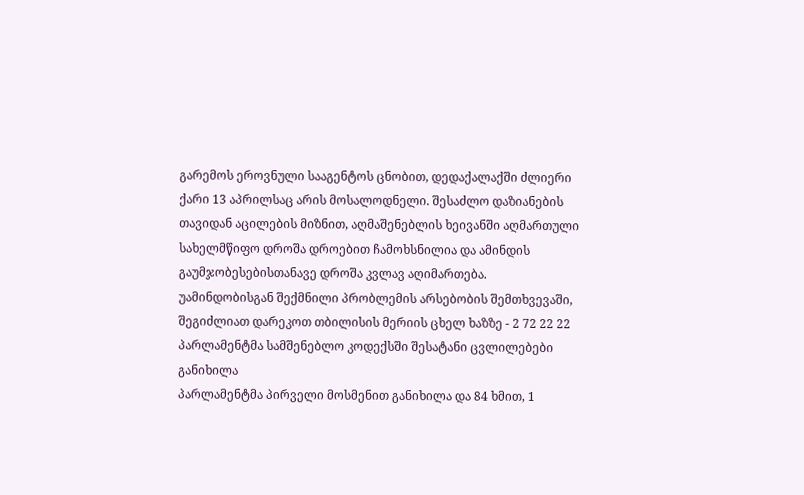გარემოს ეროვნული სააგენტოს ცნობით, დედაქალაქში ძლიერი ქარი 13 აპრილსაც არის მოსალოდნელი. შესაძლო დაზიანების თავიდან აცილების მიზნით, აღმაშენებლის ხეივანში აღმართული სახელმწიფო დროშა დროებით ჩამოხსნილია და ამინდის გაუმჯობესებისთანავე დროშა კვლავ აღიმართება. უამინდობისგან შექმნილი პრობლემის არსებობის შემთხვევაში, შეგიძლიათ დარეკოთ თბილისის მერიის ცხელ ხაზზე - 2 72 22 22
პარლამენტმა სამშენებლო კოდექსში შესატანი ცვლილებები განიხილა
პარლამენტმა პირველი მოსმენით განიხილა და 84 ხმით, 1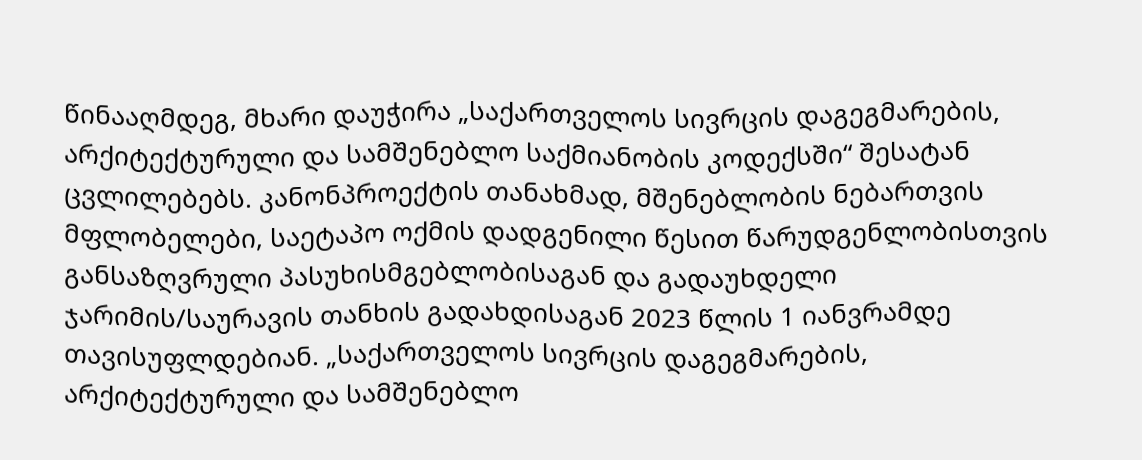წინააღმდეგ, მხარი დაუჭირა „საქართველოს სივრცის დაგეგმარების, არქიტექტურული და სამშენებლო საქმიანობის კოდექსში“ შესატან ცვლილებებს. კანონპროექტის თანახმად, მშენებლობის ნებართვის მფლობელები, საეტაპო ოქმის დადგენილი წესით წარუდგენლობისთვის განსაზღვრული პასუხისმგებლობისაგან და გადაუხდელი ჯარიმის/საურავის თანხის გადახდისაგან 2023 წლის 1 იანვრამდე თავისუფლდებიან. „საქართველოს სივრცის დაგეგმარების, არქიტექტურული და სამშენებლო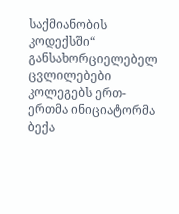საქმიანობის კოდექსში“ განსახორციელებელ ცვლილებები კოლეგებს ერთ-ერთმა ინიციატორმა ბექა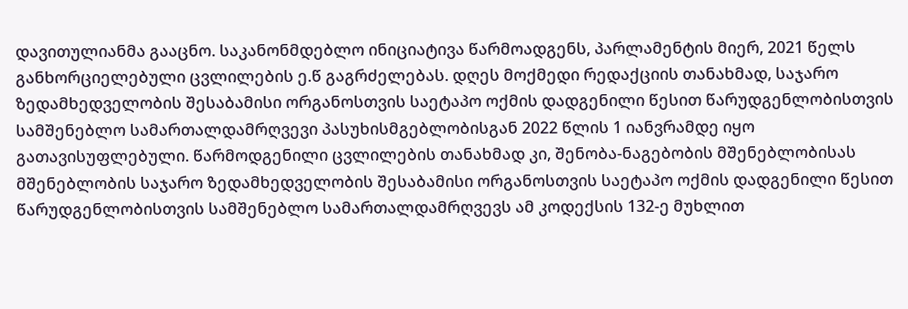დავითულიანმა გააცნო. საკანონმდებლო ინიციატივა წარმოადგენს, პარლამენტის მიერ, 2021 წელს განხორციელებული ცვლილების ე.წ გაგრძელებას. დღეს მოქმედი რედაქციის თანახმად, საჯარო ზედამხედველობის შესაბამისი ორგანოსთვის საეტაპო ოქმის დადგენილი წესით წარუდგენლობისთვის სამშენებლო სამართალდამრღვევი პასუხისმგებლობისგან 2022 წლის 1 იანვრამდე იყო გათავისუფლებული. წარმოდგენილი ცვლილების თანახმად კი, შენობა-ნაგებობის მშენებლობისას მშენებლობის საჯარო ზედამხედველობის შესაბამისი ორგანოსთვის საეტაპო ოქმის დადგენილი წესით წარუდგენლობისთვის სამშენებლო სამართალდამრღვევს ამ კოდექსის 132-ე მუხლით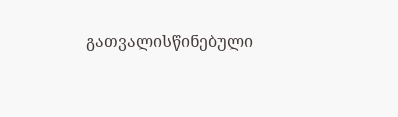გათვალისწინებული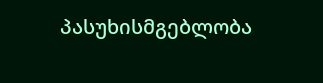პასუხისმგებლობა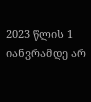2023 წლის 1 იანვრამდე არ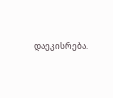დაეკისრება.